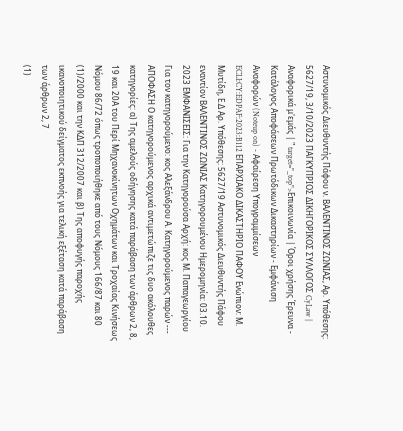Αστυνομικός Διευθυντής Πάφου ν. ΒΑΛΕΝΤΙΝΟΣ ΖΩΝΙΑΣ, Αρ. Υπόθεσης: 5627/19, 3/10/2023 ΠΑΓΚΥΠΡΙΟΣ ΔΙΚΗΓΟΡΙΚΟΣ ΣΥΛΛΟΓΟΣ CyLaw | Αναφορικά μ'εμάς | " target="_top">Επικοινωνία | Όροι χρήσης Έρευνα - Κατάλογος Αποφάσεων Πρωτόδικων Δικαστηρίων - Εμφάνιση Αναφορών (Noteup on) - Αφαίρεση Υπογραμμίσεων ECLI:CY:EDPAF:2023:B112 ΕΠΑΡΧΙΑΚΟ ΔΙΚΑΣΤΗΡΙΟ ΠΑΦΟΥ Ενώπιον: Μ. Μυτίδη, Ε.Δ Αρ. Υπόθεσης: 5627/19 Αστυνομικός Διευθυντής Πάφου εναντίον ΒΑΛΕΝΤΙΝΟΣ ΖΩΝΙΑΣ Κατηγορουμένου Ημερομηνία: 03.10. 2023 ΕΜΦΑΝΙΣΕΙΣ: Για την Κατηγορούσα Αρχή: κος Μ. Παπαγεωργίου Για τον κατηγορούμενο: κος Αλεξάνδρου Α. Κατηγορούμενος παρών --- ΑΠΟΦΑΣΗ Ο κατηγορούμενος αρχικά αντιμετώπιζε τις δυο ακόλουθες κατηγορίες: α) Της αμελούς οδήγησης κατά παράβαση των άρθρων 2, 8, 19 και 20Α του Περί Μηχανοκίνητων Οχημάτων και Τροχαίας Κινήσεως Νόμου 86/72 όπως τροποποιήθηκε από τους Νόμους 166/87 και 80
(1)/2000 και την ΚΔΠ 312/2007 και β) Της αποφυγής παροχής ικανοποιητικού δείγματος εκπνοής για τελική εξέταση κατά παράβαση των άρθρων 2, 7
(1)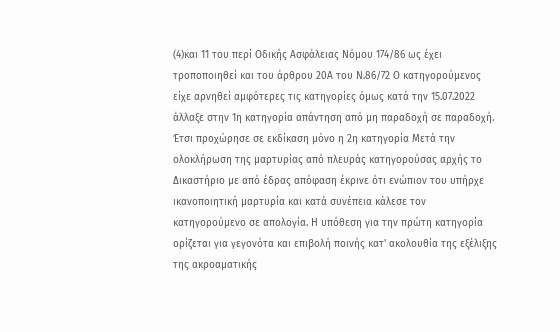(4)και 11 του περί Οδικής Ασφάλειας Νόμου 174/86 ως έχει τροποποιηθεί και του άρθρου 20Α του Ν.86/72 Ο κατηγορούμενος είχε αρνηθεί αμφότερες τις κατηγορίες όμως κατά την 15.07.2022 άλλαξε στην 1η κατηγορία απάντηση από μη παραδοχή σε παραδοχή. Έτσι προχώρησε σε εκδίκαση μόνο η 2η κατηγορία Μετά την ολοκλήρωση της μαρτυρίας από πλευράς κατηγορούσας αρχής το Δικαστήριο με από έδρας απόφαση έκρινε ότι ενώπιον του υπήρχε ικανοποιητική μαρτυρία και κατά συνέπεια κάλεσε τον κατηγορούμενο σε απολογία. Η υπόθεση για την πρώτη κατηγορία ορίζεται για γεγονότα και επιβολή ποινής κατ' ακολουθία της εξέλιξης της ακροαματικής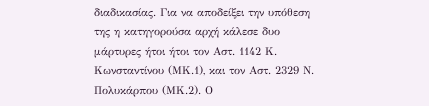διαδικασίας. Για να αποδείξει την υπόθεση της η κατηγορούσα αρχή κάλεσε δυο μάρτυρες ήτοι ήτοι τον Αστ. 1142 Κ. Κωνσταντίνου (ΜΚ.1), και τον Αστ. 2329 Ν. Πολυκάρπου (ΜΚ.2). Ο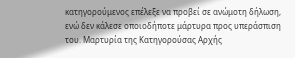κατηγορούμενος επέλεξε να προβεί σε ανώμοτη δήλωση, ενώ δεν κάλεσε οποιοδήποτε μάρτυρα προς υπεράσπιση του. Μαρτυρία της Κατηγορούσας Αρχής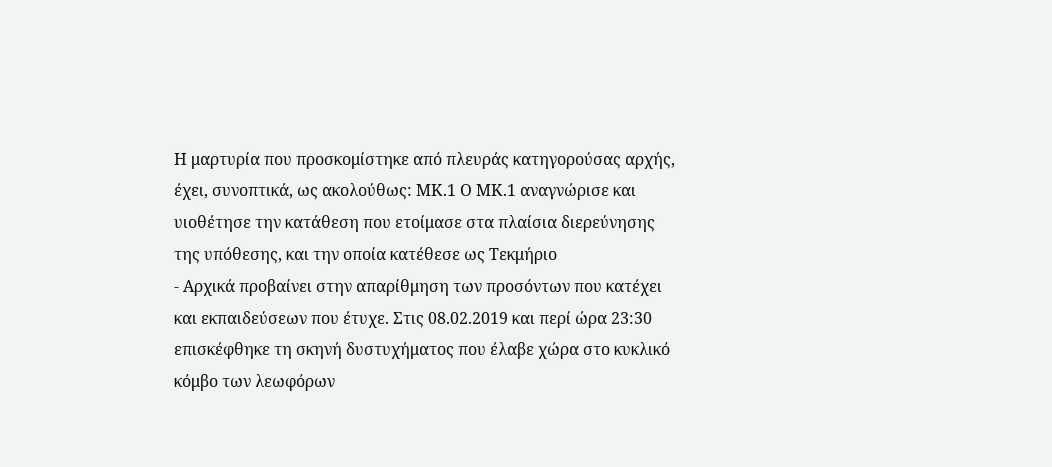Η μαρτυρία που προσκομίστηκε από πλευράς κατηγορούσας αρχής, έχει, συνοπτικά, ως ακολούθως: ΜΚ.1 Ο ΜΚ.1 αναγνώρισε και υιοθέτησε την κατάθεση που ετοίμασε στα πλαίσια διερεύνησης της υπόθεσης, και την οποία κατέθεσε ως Τεκμήριο
- Αρχικά προβαίνει στην απαρίθμηση των προσόντων που κατέχει και εκπαιδεύσεων που έτυχε. Στις 08.02.2019 και περί ώρα 23:30 επισκέφθηκε τη σκηνή δυστυχήματος που έλαβε χώρα στο κυκλικό κόμβο των λεωφόρων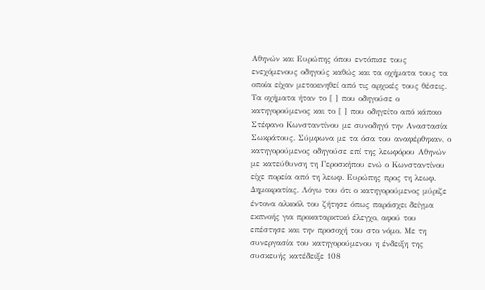Αθηνών και Ευρώπης όπου εντόπισε τους ενεχόμενους οδηγούς καθώς και τα οχήματα τους τα οποία είχαν μετακινηθεί από τις αρχικές τους θέσεις. Τα οχήματα ήταν το [ ] που οδηγούσε ο κατηγορούμενος και το [ ] που οδηγείτο από κάποιο Στέφανο Κωνσταντίνου με συνοδηγό την Αναστασία Σωκράτους. Σύμφωνα με τα όσα του αναφέρθηκαν, ο κατηγορούμενος οδηγούσε επί της λεωφόρου Αθηνών με κατεύθυνση τη Γεροσκήπου ενώ ο Κωνσταντίνου είχε πορεία από τη λεωφ. Ευρώπης προς τη λεωφ. Δημοκρατίας. Λόγω του ότι ο κατηγορούμενος μύριζε έντονα αλκοόλ του ζήτησε όπως παράσχει δείγμα εκπνοής για προκαταρκτικό έλεγχο, αφού του επέστησε και την προσοχή του στο νόμο. Με τη συνεργασία του κατηγορούμενου η ένδειξη της συσκευής κατέδειξε 108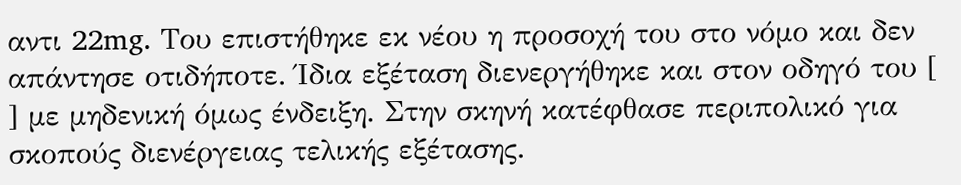αντι 22mg. Του επιστήθηκε εκ νέου η προσοχή του στο νόμο και δεν απάντησε οτιδήποτε. Ίδια εξέταση διενεργήθηκε και στον οδηγό του [ ] με μηδενική όμως ένδειξη. Στην σκηνή κατέφθασε περιπολικό για σκοπούς διενέργειας τελικής εξέτασης.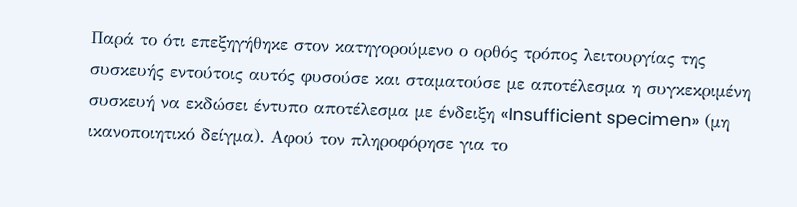Παρά το ότι επεξηγήθηκε στον κατηγορούμενο ο ορθός τρόπος λειτουργίας της συσκευής εντούτοις αυτός φυσούσε και σταματούσε με αποτέλεσμα η συγκεκριμένη συσκευή να εκδώσει έντυπο αποτέλεσμα με ένδειξη «Insufficient specimen» (μη ικανοποιητικό δείγμα). Αφού τον πληροφόρησε για το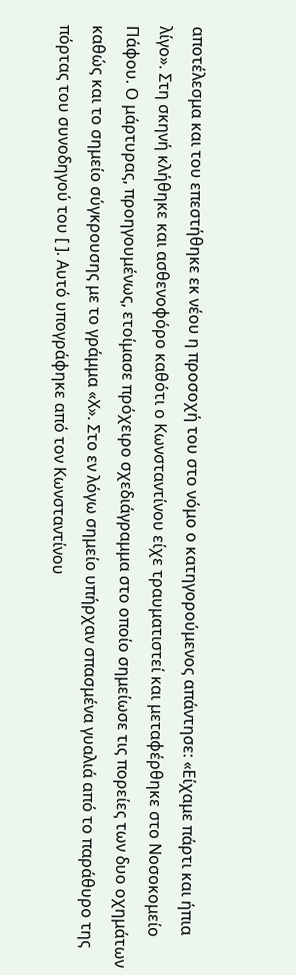αποτέλεσμα και του επεστήθηκε εκ νέου η προσοχή του στο νόμο ο κατηγορούμενος απάντησε: «Είχαμε πάρτι και ήπια λίγο». Στη σκηνή κλήθηκε και ασθενοφόρο καθότι ο Κωνσταντίνου είχε τραυματιστεί και μεταφέρθηκε στο Νοσοκομείο Πάφου. Ο μάρτυρας, προηγουμένως, ετοίμασε πρόχειρο σχεδιάγραμμα στο οποίο σημείωσε τις πορείες των δυο οχημάτων καθώς και το σημείο σύγκρουσης με το γράμμα «Χ». Στο εν λόγω σημείο υπήρχαν σπασμένα γυαλιά από το παράθυρο της πόρτας του συνοδηγού του [ ]. Αυτό υπογράφηκε από τον Κωνσταντίνου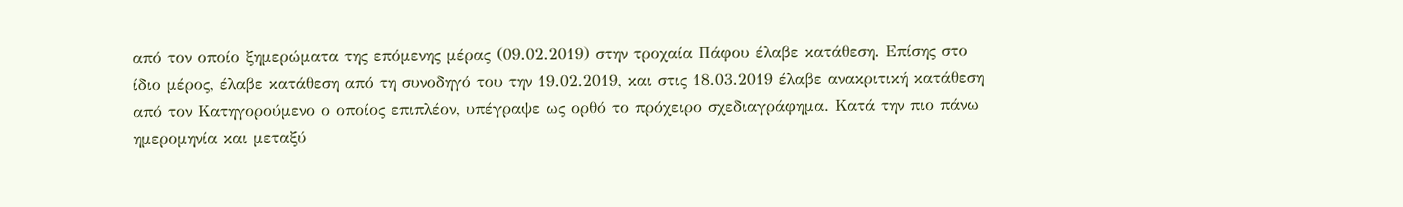από τον οποίο ξημερώματα της επόμενης μέρας (09.02.2019) στην τροχαία Πάφου έλαβε κατάθεση. Επίσης στο ίδιο μέρος, έλαβε κατάθεση από τη συνοδηγό του την 19.02.2019, και στις 18.03.2019 έλαβε ανακριτική κατάθεση από τον Κατηγορούμενο ο οποίος επιπλέον, υπέγραψε ως ορθό το πρόχειρο σχεδιαγράφημα. Κατά την πιο πάνω ημερομηνία και μεταξύ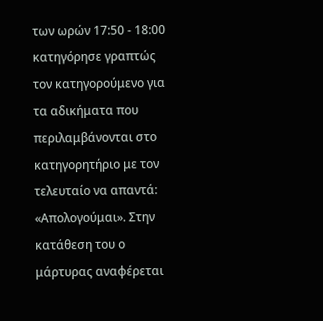των ωρών 17:50 - 18:00 κατηγόρησε γραπτώς τον κατηγορούμενο για τα αδικήματα που περιλαμβάνονται στο κατηγορητήριο με τον τελευταίο να απαντά: «Απολογούμαι». Στην κατάθεση του ο μάρτυρας αναφέρεται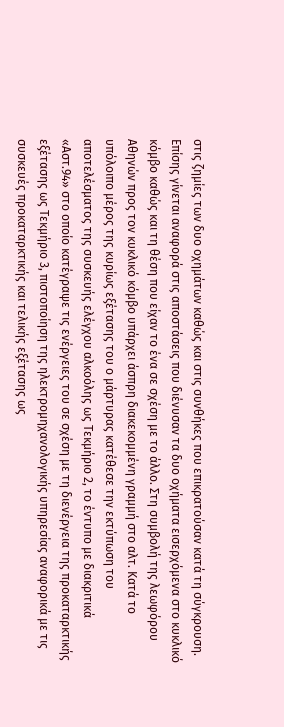στις ζημίες των δυο οχημάτων καθώς και στις συνθήκες που επικρατούσαν κατά τη σύγκρουση. Επίσης γίνεται αναφορά στις αποστάσεις που διένυσαν τα δυο οχήματα εισερχόμενα στο κυκλικό κόμβο καθώς και τη θέση που είχαν το ένα σε σχέση με το άλλο. Στη συμβολή της λεωφόρου Αθηνών προς τον κυκλικό κόμβο υπάρχει άσπρη διακεκομμένη γραμμή στο αλτ. Κατά το υπόλοιπο μέρος της κυρίως εξέτασης του ο μάρτυρας κατέθεσε την εκτύπωση του αποτελέσματος της συσκευής ελέγχου αλκοόλης ως Τεκμήριο 2, το έντυπο με διακριτικά «Αστ.94» στο οποίο κατέγραψε τις ενέργειες του σε σχέση με τη διενέργεια της προκαταρκτικής εξέτασης ως Τεκμήριο 3, πιστοποίηση της ηλεκτρομηχανολογικής υπηρεσίας αναφορικά με τις συσκευές προκαταρκτικής και τελικής εξέτασης ως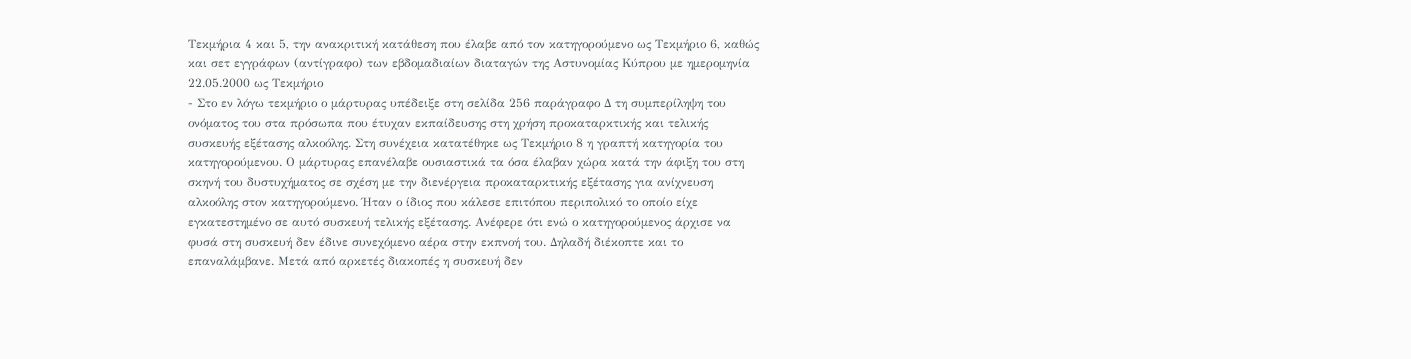Τεκμήρια 4 και 5, την ανακριτική κατάθεση που έλαβε από τον κατηγορούμενο ως Τεκμήριο 6, καθώς και σετ εγγράφων (αντίγραφο) των εβδομαδιαίων διαταγών της Αστυνομίας Κύπρου με ημερομηνία 22.05.2000 ως Τεκμήριο
- Στο εν λόγω τεκμήριο ο μάρτυρας υπέδειξε στη σελίδα 256 παράγραφο Δ τη συμπερίληψη του ονόματος του στα πρόσωπα που έτυχαν εκπαίδευσης στη χρήση προκαταρκτικής και τελικής συσκευής εξέτασης αλκοόλης. Στη συνέχεια κατατέθηκε ως Τεκμήριο 8 η γραπτή κατηγορία του κατηγορούμενου. Ο μάρτυρας επανέλαβε ουσιαστικά τα όσα έλαβαν χώρα κατά την άφιξη του στη σκηνή του δυστυχήματος σε σχέση με την διενέργεια προκαταρκτικής εξέτασης για ανίχνευση αλκοόλης στον κατηγορούμενο. Ήταν ο ίδιος που κάλεσε επιτόπου περιπολικό το οποίο είχε εγκατεστημένο σε αυτό συσκευή τελικής εξέτασης. Ανέφερε ότι ενώ ο κατηγορούμενος άρχισε να φυσά στη συσκευή δεν έδινε συνεχόμενο αέρα στην εκπνοή του. Δηλαδή διέκοπτε και το επαναλάμβανε. Μετά από αρκετές διακοπές η συσκευή δεν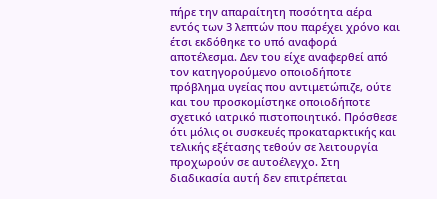πήρε την απαραίτητη ποσότητα αέρα εντός των 3 λεπτών που παρέχει χρόνο και έτσι εκδόθηκε το υπό αναφορά αποτέλεσμα. Δεν του είχε αναφερθεί από τον κατηγορούμενο οποιοδήποτε πρόβλημα υγείας που αντιμετώπιζε, ούτε και του προσκομίστηκε οποιοδήποτε σχετικό ιατρικό πιστοποιητικό. Πρόσθεσε ότι μόλις οι συσκευές προκαταρκτικής και τελικής εξέτασης τεθούν σε λειτουργία προχωρούν σε αυτοέλεγχο. Στη διαδικασία αυτή δεν επιτρέπεται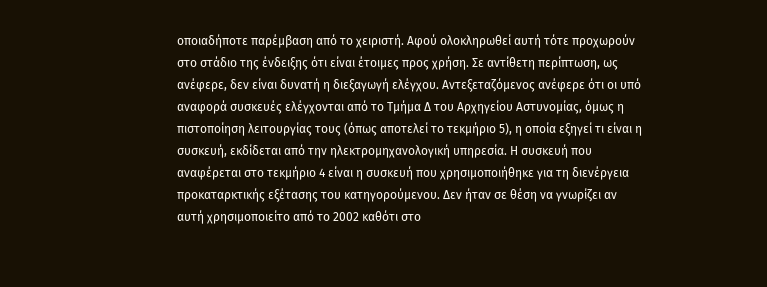οποιαδήποτε παρέμβαση από το χειριστή. Αφού ολοκληρωθεί αυτή τότε προχωρούν στο στάδιο της ένδειξης ότι είναι έτοιμες προς χρήση. Σε αντίθετη περίπτωση, ως ανέφερε, δεν είναι δυνατή η διεξαγωγή ελέγχου. Αντεξεταζόμενος ανέφερε ότι οι υπό αναφορά συσκευές ελέγχονται από το Τμήμα Δ του Αρχηγείου Αστυνομίας, όμως η πιστοποίηση λειτουργίας τους (όπως αποτελεί το τεκμήριο 5), η οποία εξηγεί τι είναι η συσκευή, εκδίδεται από την ηλεκτρομηχανολογική υπηρεσία. Η συσκευή που αναφέρεται στο τεκμήριο 4 είναι η συσκευή που χρησιμοποιήθηκε για τη διενέργεια προκαταρκτικής εξέτασης του κατηγορούμενου. Δεν ήταν σε θέση να γνωρίζει αν αυτή χρησιμοποιείτο από το 2002 καθότι στο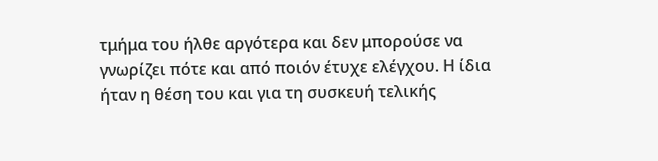τμήμα του ήλθε αργότερα και δεν μπορούσε να γνωρίζει πότε και από ποιόν έτυχε ελέγχου. Η ίδια ήταν η θέση του και για τη συσκευή τελικής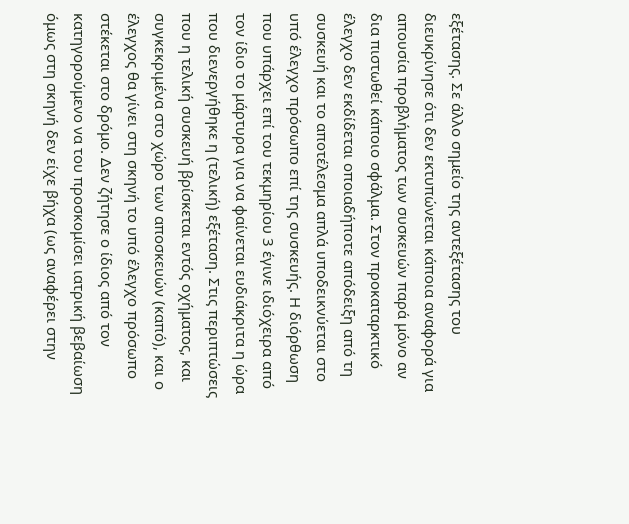εξέτασης. Σε άλλο σημείο της αντεξέτασης του διευκρίνησε ότι δεν εκτυπώνεται κάποια αναφορά για απουσία προβλήματος των συσκευών παρά μόνο αν δια πιστωθεί κάποιο σφάλμα. Στον προκαταρκτικό έλεγχο δεν εκδίδεται οποιαδήποτε απόδειξη από τη συσκευή και το αποτέλεσμα απλά υποδεικνύεται στο υπό έλεγχο πρόσωπο επί της συσκευής. Η διόρθωση που υπάρχει επί του τεκμηρίου 3 έγινε ιδιόχειρα από τον ίδιο το μάρτυρα για να φαίνεται ευδιάκριτα η ώρα που διενεργήθηκε η (τελική) εξέταση. Στις περιπτώσεις που η τελική συσκευή βρίσκεται εντός οχήματος, και συγκεκριμένα στο χώρο των αποσκευών (καπό), και ο έλεγχος θα γίνει στη σκηνή το υπό έλεγχο πρόσωπο στέκεται στο δρόμο. Δεν ζήτησε ο ίδιος από τον κατηγορούμενο να του προσκομίσει ιατρική βεβαίωση όμως στη σκηνή δεν είχε βήχα (ως αναφέρει στην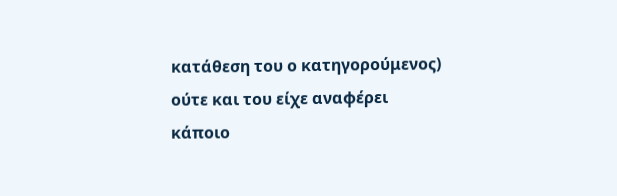κατάθεση του ο κατηγορούμενος) ούτε και του είχε αναφέρει κάποιο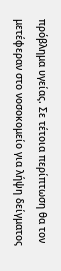πρόβλημα υγείας. Σε τέτοια περίπτωση θα τον μετέφεραν στο νοσοκομείο για λήψη δείγματος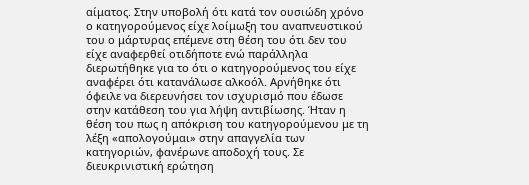αίματος. Στην υποβολή ότι κατά τον ουσιώδη χρόνο ο κατηγορούμενος είχε λοίμωξη του αναπνευστικού του ο μάρτυρας επέμενε στη θέση του ότι δεν του είχε αναφερθεί οτιδήποτε ενώ παράλληλα διερωτήθηκε για το ότι ο κατηγορούμενος του είχε αναφέρει ότι κατανάλωσε αλκοόλ. Αρνήθηκε ότι όφειλε να διερευνήσει τον ισχυρισμό που έδωσε στην κατάθεση του για λήψη αντιβίωσης. Ήταν η θέση του πως η απόκριση του κατηγορούμενου με τη λέξη «απολογούμαι» στην απαγγελία των κατηγοριών, φανέρωνε αποδοχή τους. Σε διευκρινιστική ερώτηση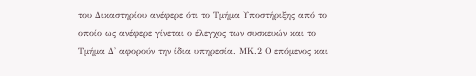του Δικαστηρίου ανέφερε ότι το Τμήμα Υποστήριξης από το οποίο ως ανέφερε γίνεται ο έλεγχος των συσκευών και το Τμήμα Δ' αφορούν την ίδια υπηρεσία. ΜΚ.2 Ο επόμενος και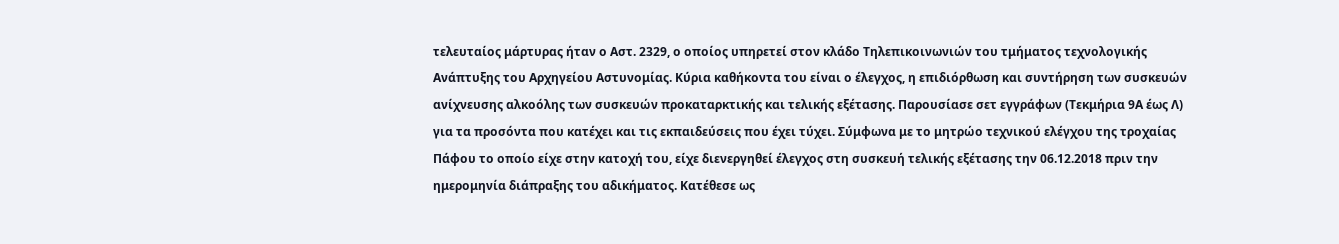τελευταίος μάρτυρας ήταν ο Αστ. 2329, ο οποίος υπηρετεί στον κλάδο Τηλεπικοινωνιών του τμήματος τεχνολογικής Ανάπτυξης του Αρχηγείου Αστυνομίας. Κύρια καθήκοντα του είναι ο έλεγχος, η επιδιόρθωση και συντήρηση των συσκευών ανίχνευσης αλκοόλης των συσκευών προκαταρκτικής και τελικής εξέτασης. Παρουσίασε σετ εγγράφων (Τεκμήρια 9Α έως Λ) για τα προσόντα που κατέχει και τις εκπαιδεύσεις που έχει τύχει. Σύμφωνα με το μητρώο τεχνικού ελέγχου της τροχαίας Πάφου το οποίο είχε στην κατοχή του, είχε διενεργηθεί έλεγχος στη συσκευή τελικής εξέτασης την 06.12.2018 πριν την ημερομηνία διάπραξης του αδικήματος. Κατέθεσε ως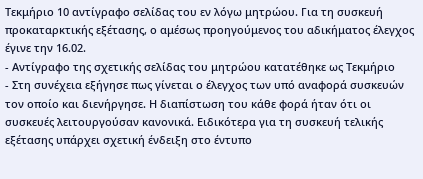Τεκμήριο 10 αντίγραφο σελίδας του εν λόγω μητρώου. Για τη συσκευή προκαταρκτικής εξέτασης, ο αμέσως προηγούμενος του αδικήματος έλεγχος έγινε την 16.02.
- Αντίγραφο της σχετικής σελίδας του μητρώου κατατέθηκε ως Τεκμήριο
- Στη συνέχεια εξήγησε πως γίνεται ο έλεγχος των υπό αναφορά συσκευών τον οποίο και διενήργησε. Η διαπίστωση του κάθε φορά ήταν ότι οι συσκευές λειτουργούσαν κανονικά. Ειδικότερα για τη συσκευή τελικής εξέτασης υπάρχει σχετική ένδειξη στο έντυπο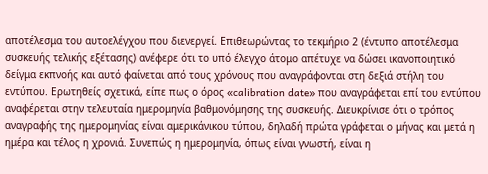αποτέλεσμα του αυτοελέγχου που διενεργεί. Επιθεωρώντας το τεκμήριο 2 (έντυπο αποτέλεσμα συσκευής τελικής εξέτασης) ανέφερε ότι το υπό έλεγχο άτομο απέτυχε να δώσει ικανοποιητικό δείγμα εκπνοής και αυτό φαίνεται από τους χρόνους που αναγράφονται στη δεξιά στήλη του εντύπου. Ερωτηθείς σχετικά, είπε πως ο όρος «calibration date» που αναγράφεται επί του εντύπου αναφέρεται στην τελευταία ημερομηνία βαθμονόμησης της συσκευής. Διευκρίνισε ότι ο τρόπος αναγραφής της ημερομηνίας είναι αμερικάνικου τύπου, δηλαδή πρώτα γράφεται ο μήνας και μετά η ημέρα και τέλος η χρονιά. Συνεπώς η ημερομηνία, όπως είναι γνωστή, είναι η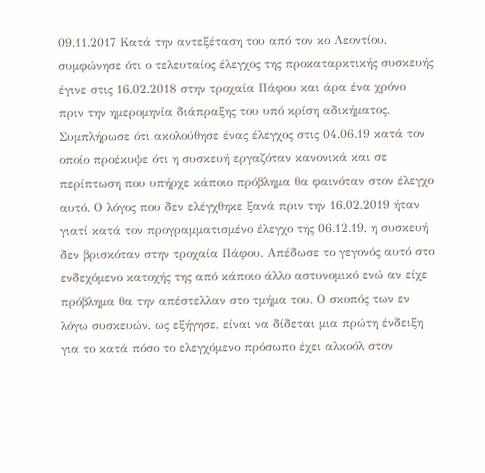09.11.2017 Κατά την αντεξέταση του από τον κο Λεοντίου, συμφώνησε ότι ο τελευταίος έλεγχος της προκαταρκτικής συσκευής έγινε στις 16.02.2018 στην τροχαία Πάφου και άρα ένα χρόνο πριν την ημερομηνία διάπραξης του υπό κρίση αδικήματος. Συμπλήρωσε ότι ακολούθησε ένας έλεγχος στις 04.06.19 κατά τον οποίο προέκυψε ότι η συσκευή εργαζόταν κανονικά και σε περίπτωση που υπήρχε κάποιο πρόβλημα θα φαινόταν στον έλεγχο αυτό. Ο λόγος που δεν ελέγχθηκε ξανά πριν την 16.02.2019 ήταν γιατί κατά τον προγραμματισμένο έλεγχο της 06.12.19, η συσκευή δεν βρισκόταν στην τροχαία Πάφου. Απέδωσε το γεγονός αυτό στο ενδεχόμενο κατοχής της από κάποιο άλλο αστυνομικό ενώ αν είχε πρόβλημα θα την απέστελλαν στο τμήμα του. Ο σκοπός των εν λόγω συσκευών, ως εξήγησε, είναι να δίδεται μια πρώτη ένδειξη για το κατά πόσο το ελεγχόμενο πρόσωπο έχει αλκοόλ στον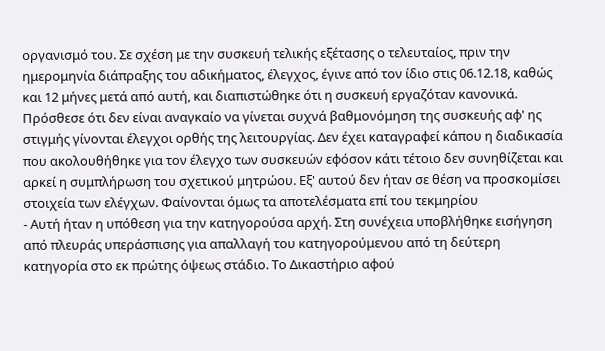οργανισμό του. Σε σχέση με την συσκευή τελικής εξέτασης ο τελευταίος, πριν την ημερομηνία διάπραξης του αδικήματος, έλεγχος, έγινε από τον ίδιο στις 06.12.18, καθώς και 12 μήνες μετά από αυτή, και διαπιστώθηκε ότι η συσκευή εργαζόταν κανονικά. Πρόσθεσε ότι δεν είναι αναγκαίο να γίνεται συχνά βαθμονόμηση της συσκευής αφ' ης στιγμής γίνονται έλεγχοι ορθής της λειτουργίας. Δεν έχει καταγραφεί κάπου η διαδικασία που ακολουθήθηκε για τον έλεγχο των συσκευών εφόσον κάτι τέτοιο δεν συνηθίζεται και αρκεί η συμπλήρωση του σχετικού μητρώου. Εξ' αυτού δεν ήταν σε θέση να προσκομίσει στοιχεία των ελέγχων. Φαίνονται όμως τα αποτελέσματα επί του τεκμηρίου
- Αυτή ήταν η υπόθεση για την κατηγορούσα αρχή. Στη συνέχεια υποβλήθηκε εισήγηση από πλευράς υπεράσπισης για απαλλαγή του κατηγορούμενου από τη δεύτερη κατηγορία στο εκ πρώτης όψεως στάδιο. Το Δικαστήριο αφού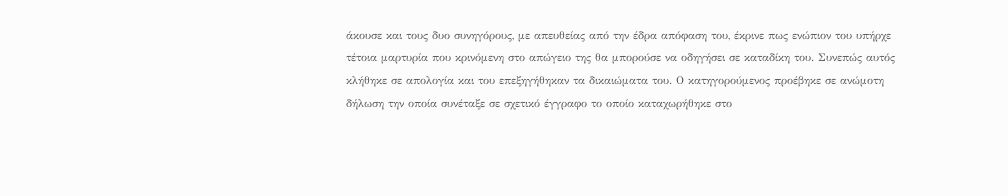άκουσε και τους δυο συνηγόρους, με απευθείας από την έδρα απόφαση του, έκρινε πως ενώπιον του υπήρχε τέτοια μαρτυρία που κρινόμενη στο απώγειο της θα μπορούσε να οδηγήσει σε καταδίκη του. Συνεπώς αυτός κλήθηκε σε απολογία και του επεξηγήθηκαν τα δικαιώματα του. Ο κατηγορούμενος προέβηκε σε ανώμοτη δήλωση την οποία συνέταξε σε σχετικό έγγραφο το οποίο καταχωρήθηκε στο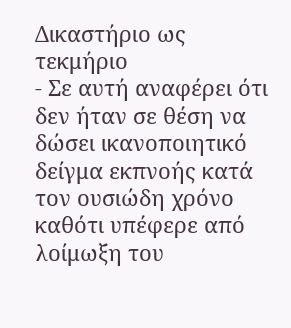Δικαστήριο ως τεκμήριο
- Σε αυτή αναφέρει ότι δεν ήταν σε θέση να δώσει ικανοποιητικό δείγμα εκπνοής κατά τον ουσιώδη χρόνο καθότι υπέφερε από λοίμωξη του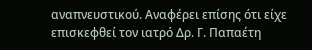αναπνευστικού. Αναφέρει επίσης ότι είχε επισκεφθεί τον ιατρό Δρ. Γ. Παπαέτη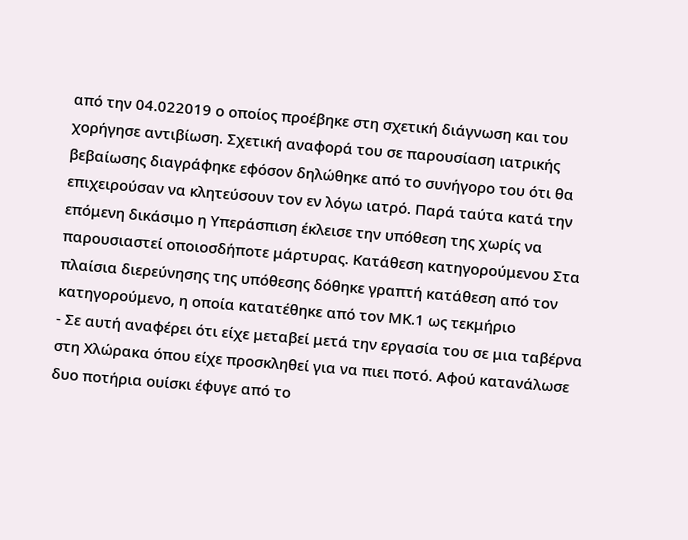από την 04.022019 ο οποίος προέβηκε στη σχετική διάγνωση και του χορήγησε αντιβίωση. Σχετική αναφορά του σε παρουσίαση ιατρικής βεβαίωσης διαγράφηκε εφόσον δηλώθηκε από το συνήγορο του ότι θα επιχειρούσαν να κλητεύσουν τον εν λόγω ιατρό. Παρά ταύτα κατά την επόμενη δικάσιμο η Υπεράσπιση έκλεισε την υπόθεση της χωρίς να παρουσιαστεί οποιοσδήποτε μάρτυρας. Κατάθεση κατηγορούμενου Στα πλαίσια διερεύνησης της υπόθεσης δόθηκε γραπτή κατάθεση από τον κατηγορούμενο, η οποία κατατέθηκε από τον ΜΚ.1 ως τεκμήριο
- Σε αυτή αναφέρει ότι είχε μεταβεί μετά την εργασία του σε μια ταβέρνα στη Χλώρακα όπου είχε προσκληθεί για να πιει ποτό. Αφού κατανάλωσε δυο ποτήρια ουίσκι έφυγε από το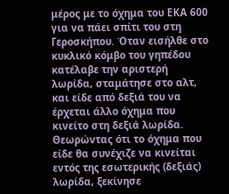μέρος με το όχημα του ΕΚΑ 600 για να πάει σπίτι του στη Γεροσκήπου. Όταν εισήλθε στο κυκλικό κόμβο του γηπέδου κατέλαβε την αριστερή λωρίδα, σταμάτησε στο αλτ, και είδε από δεξιά του να έρχεται άλλο όχημα που κινείτο στη δεξιά λωρίδα. Θεωρώντας ότι το όχημα που είδε θα συνέχιζε να κινείται εντός της εσωτερικής (δεξιάς) λωρίδα, ξεκίνησε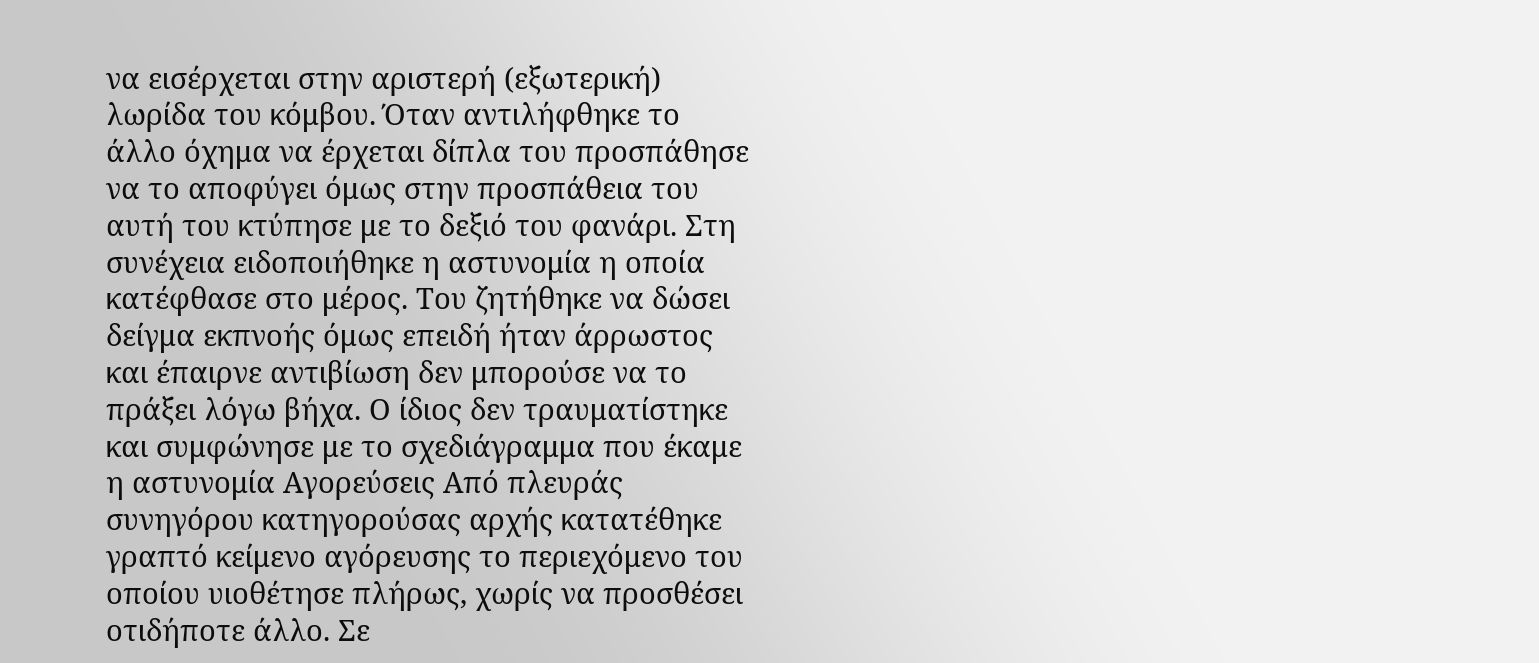να εισέρχεται στην αριστερή (εξωτερική) λωρίδα του κόμβου. Όταν αντιλήφθηκε το άλλο όχημα να έρχεται δίπλα του προσπάθησε να το αποφύγει όμως στην προσπάθεια του αυτή του κτύπησε με το δεξιό του φανάρι. Στη συνέχεια ειδοποιήθηκε η αστυνομία η οποία κατέφθασε στο μέρος. Του ζητήθηκε να δώσει δείγμα εκπνοής όμως επειδή ήταν άρρωστος και έπαιρνε αντιβίωση δεν μπορούσε να το πράξει λόγω βήχα. Ο ίδιος δεν τραυματίστηκε και συμφώνησε με το σχεδιάγραμμα που έκαμε η αστυνομία Αγορεύσεις Από πλευράς συνηγόρου κατηγορούσας αρχής κατατέθηκε γραπτό κείμενο αγόρευσης το περιεχόμενο του οποίου υιοθέτησε πλήρως, χωρίς να προσθέσει οτιδήποτε άλλο. Σε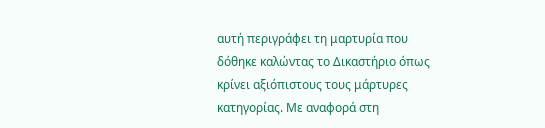αυτή περιγράφει τη μαρτυρία που δόθηκε καλώντας το Δικαστήριο όπως κρίνει αξιόπιστους τους μάρτυρες κατηγορίας. Με αναφορά στη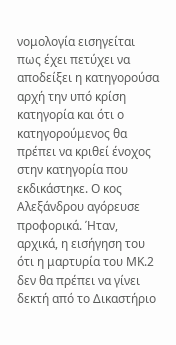νομολογία εισηγείται πως έχει πετύχει να αποδείξει η κατηγορούσα αρχή την υπό κρίση κατηγορία και ότι ο κατηγορούμενος θα πρέπει να κριθεί ένοχος στην κατηγορία που εκδικάστηκε. Ο κος Αλεξάνδρου αγόρευσε προφορικά. Ήταν, αρχικά, η εισήγηση του ότι η μαρτυρία του ΜΚ.2 δεν θα πρέπει να γίνει δεκτή από το Δικαστήριο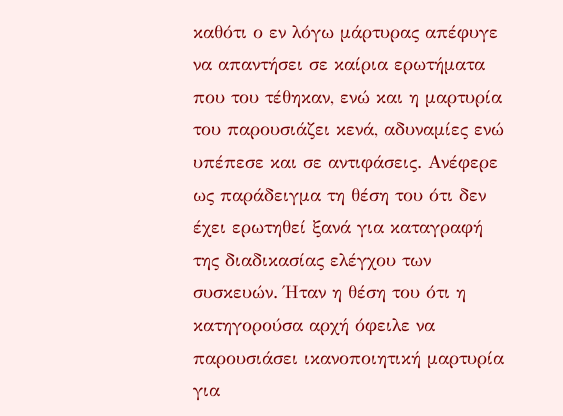καθότι ο εν λόγω μάρτυρας απέφυγε να απαντήσει σε καίρια ερωτήματα που του τέθηκαν, ενώ και η μαρτυρία του παρουσιάζει κενά, αδυναμίες ενώ υπέπεσε και σε αντιφάσεις. Ανέφερε ως παράδειγμα τη θέση του ότι δεν έχει ερωτηθεί ξανά για καταγραφή της διαδικασίας ελέγχου των συσκευών. Ήταν η θέση του ότι η κατηγορούσα αρχή όφειλε να παρουσιάσει ικανοποιητική μαρτυρία για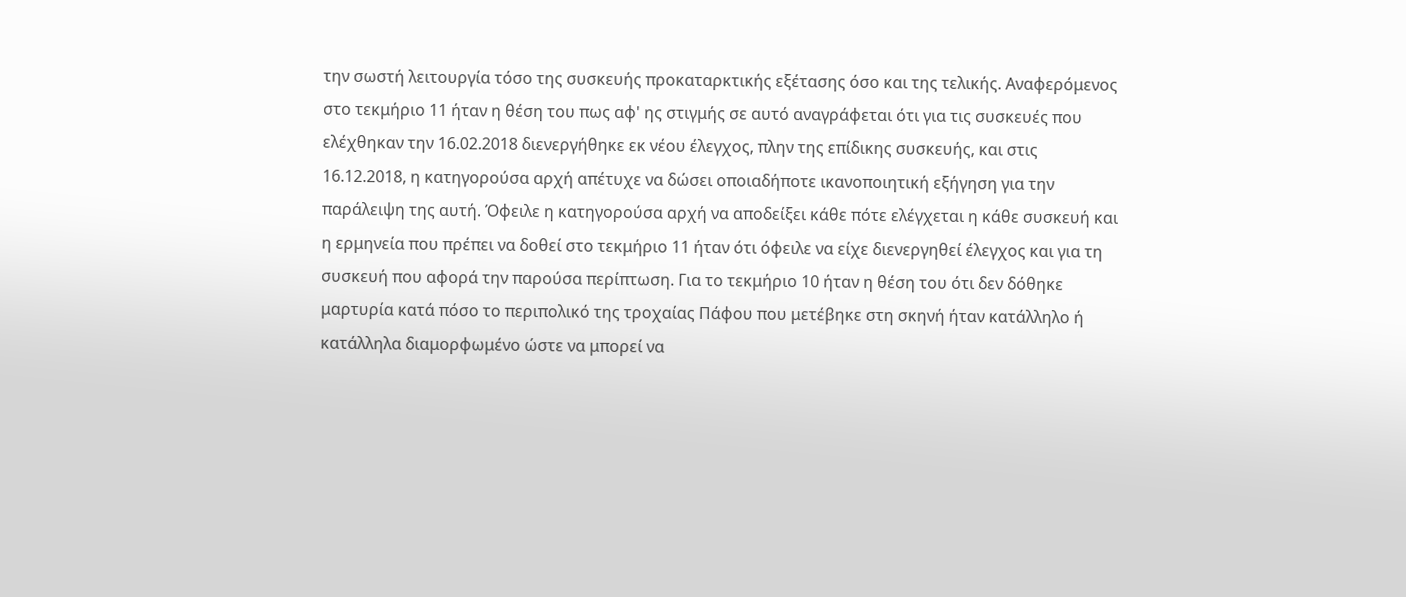την σωστή λειτουργία τόσο της συσκευής προκαταρκτικής εξέτασης όσο και της τελικής. Αναφερόμενος στο τεκμήριο 11 ήταν η θέση του πως αφ' ης στιγμής σε αυτό αναγράφεται ότι για τις συσκευές που ελέχθηκαν την 16.02.2018 διενεργήθηκε εκ νέου έλεγχος, πλην της επίδικης συσκευής, και στις 16.12.2018, η κατηγορούσα αρχή απέτυχε να δώσει οποιαδήποτε ικανοποιητική εξήγηση για την παράλειψη της αυτή. Όφειλε η κατηγορούσα αρχή να αποδείξει κάθε πότε ελέγχεται η κάθε συσκευή και η ερμηνεία που πρέπει να δοθεί στο τεκμήριο 11 ήταν ότι όφειλε να είχε διενεργηθεί έλεγχος και για τη συσκευή που αφορά την παρούσα περίπτωση. Για το τεκμήριο 10 ήταν η θέση του ότι δεν δόθηκε μαρτυρία κατά πόσο το περιπολικό της τροχαίας Πάφου που μετέβηκε στη σκηνή ήταν κατάλληλο ή κατάλληλα διαμορφωμένο ώστε να μπορεί να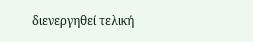διενεργηθεί τελική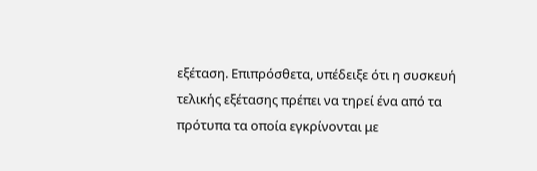εξέταση. Επιπρόσθετα, υπέδειξε ότι η συσκευή τελικής εξέτασης πρέπει να τηρεί ένα από τα πρότυπα τα οποία εγκρίνονται με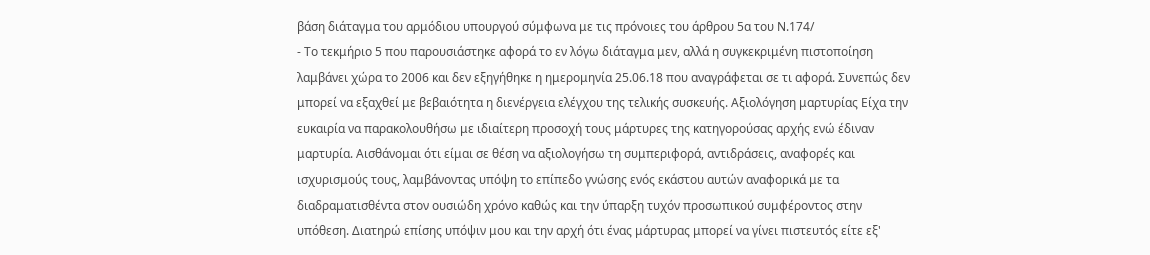βάση διάταγμα του αρμόδιου υπουργού σύμφωνα με τις πρόνοιες του άρθρου 5α του Ν.174/
- Το τεκμήριο 5 που παρουσιάστηκε αφορά το εν λόγω διάταγμα μεν, αλλά η συγκεκριμένη πιστοποίηση λαμβάνει χώρα το 2006 και δεν εξηγήθηκε η ημερομηνία 25.06.18 που αναγράφεται σε τι αφορά. Συνεπώς δεν μπορεί να εξαχθεί με βεβαιότητα η διενέργεια ελέγχου της τελικής συσκευής. Αξιολόγηση μαρτυρίας Είχα την ευκαιρία να παρακολουθήσω με ιδιαίτερη προσοχή τους μάρτυρες της κατηγορούσας αρχής ενώ έδιναν μαρτυρία. Αισθάνομαι ότι είμαι σε θέση να αξιολογήσω τη συμπεριφορά, αντιδράσεις, αναφορές και ισχυρισμούς τους, λαμβάνοντας υπόψη το επίπεδο γνώσης ενός εκάστου αυτών αναφορικά με τα διαδραματισθέντα στον ουσιώδη χρόνο καθώς και την ύπαρξη τυχόν προσωπικού συμφέροντος στην υπόθεση. Διατηρώ επίσης υπόψιν μου και την αρχή ότι ένας μάρτυρας μπορεί να γίνει πιστευτός είτε εξ'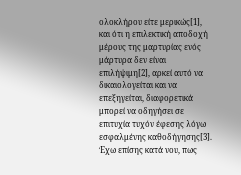ολοκλήρου είτε μερικώς[1], και ότι η επιλεκτική αποδοχή μέρους της μαρτυρίας ενός μάρτυρα δεν είναι επιλήψιμη[2], αρκεί αυτό να δικαιολογείται και να επεξηγείται, διαφορετικά μπορεί να οδηγήσει σε επιτυχία τυχόν έφεσης λόγω εσφαλμένης καθοδήγησης[3]. Έχω επίσης κατά νου, πως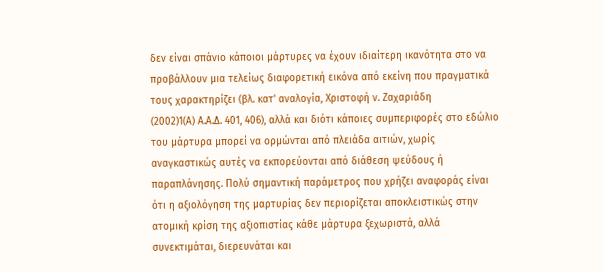δεν είναι σπάνιο κάποιοι μάρτυρες να έχουν ιδιαίτερη ικανότητα στο να προβάλλουν μια τελείως διαφορετική εικόνα από εκείνη που πραγματικά τους χαρακτηρίζει (βλ. κατ' αναλογία, Χριστοφή ν. Ζαχαριάδη
(2002)1(Α) Α.Α.Δ. 401, 406), αλλά και διότι κάποιες συμπεριφορές στο εδώλιο του μάρτυρα μπορεί να ορμώνται από πλειάδα αιτιών, χωρίς αναγκαστικώς αυτές να εκπορεύονται από διάθεση ψεύδους ή παραπλάνησης. Πολύ σημαντική παράμετρος που χρήζει αναφοράς είναι ότι η αξιολόγηση της μαρτυρίας δεν περιορίζεται αποκλειστικώς στην ατομική κρίση της αξιοπιστίας κάθε μάρτυρα ξεχωριστά, αλλά συνεκτιμάται, διερευνάται και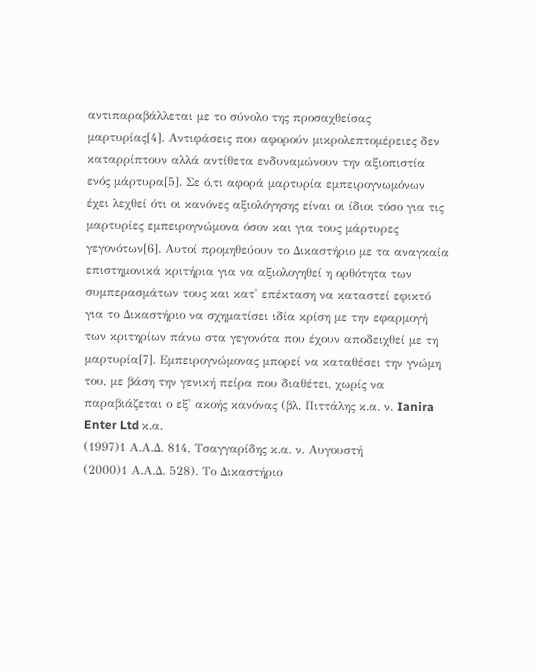αντιπαραβάλλεται με το σύνολο της προσαχθείσας μαρτυρίας[4]. Αντιφάσεις που αφορούν μικρολεπτομέρειες δεν καταρρίπτουν αλλά αντίθετα ενδυναμώνουν την αξιοπιστία ενός μάρτυρα[5]. Σε ό,τι αφορά μαρτυρία εμπειρογνωμόνων έχει λεχθεί ότι οι κανόνες αξιολόγησης είναι οι ίδιοι τόσο για τις μαρτυρίες εμπειρογνώμονα όσον και για τους μάρτυρες γεγονότων[6]. Αυτοί προμηθεύουν το Δικαστήριο με τα αναγκαία επιστημονικά κριτήρια για να αξιολογηθεί η ορθότητα των συμπερασμάτων τους και κατ' επέκταση να καταστεί εφικτό για το Δικαστήριο να σχηματίσει ιδία κρίση με την εφαρμογή των κριτηρίων πάνω στα γεγονότα που έχουν αποδειχθεί με τη μαρτυρία[7]. Εμπειρογνώμονας μπορεί να καταθέσει την γνώμη του, με βάση την γενική πείρα που διαθέτει, χωρίς να παραβιάζεται ο εξ' ακοής κανόνας (βλ. Πιττάλης κ.α. ν. Ianira Enter Ltd κ.α.
(1997)1 Α.Α.Δ. 814, Τσαγγαρίδης κ.α. ν. Αυγουστή
(2000)1 Α.Α.Δ. 528). Το Δικαστήριο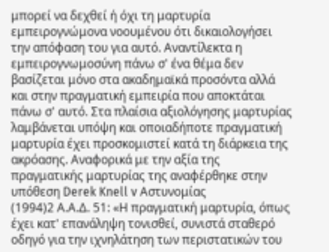μπορεί να δεχθεί ή όχι τη μαρτυρία εμπειρογνώμονα νοουμένου ότι δικαιολογήσει την απόφαση του για αυτό. Αναντίλεκτα η εμπειρογνωμοσύνη πάνω σ' ένα θέμα δεν βασίζεται μόνο στα ακαδημαϊκά προσόντα αλλά και στην πραγματική εμπειρία που αποκτάται πάνω σ' αυτό. Στα πλαίσια αξιολόγησης μαρτυρίας λαμβάνεται υπόψη και οποιαδήποτε πραγματική μαρτυρία έχει προσκομιστεί κατά τη διάρκεια της ακρόασης. Αναφορικά με την αξία της πραγματικής μαρτυρίας της αναφέρθηκε στην υπόθεση Derek Knell v Αστυνομίας
(1994)2 Α.Α.Δ. 51: «Η πραγματική μαρτυρία, όπως έχει κατ' επανάληψη τονισθεί, συνιστά σταθερό οδηγό για την ιχνηλάτηση των περιστατικών του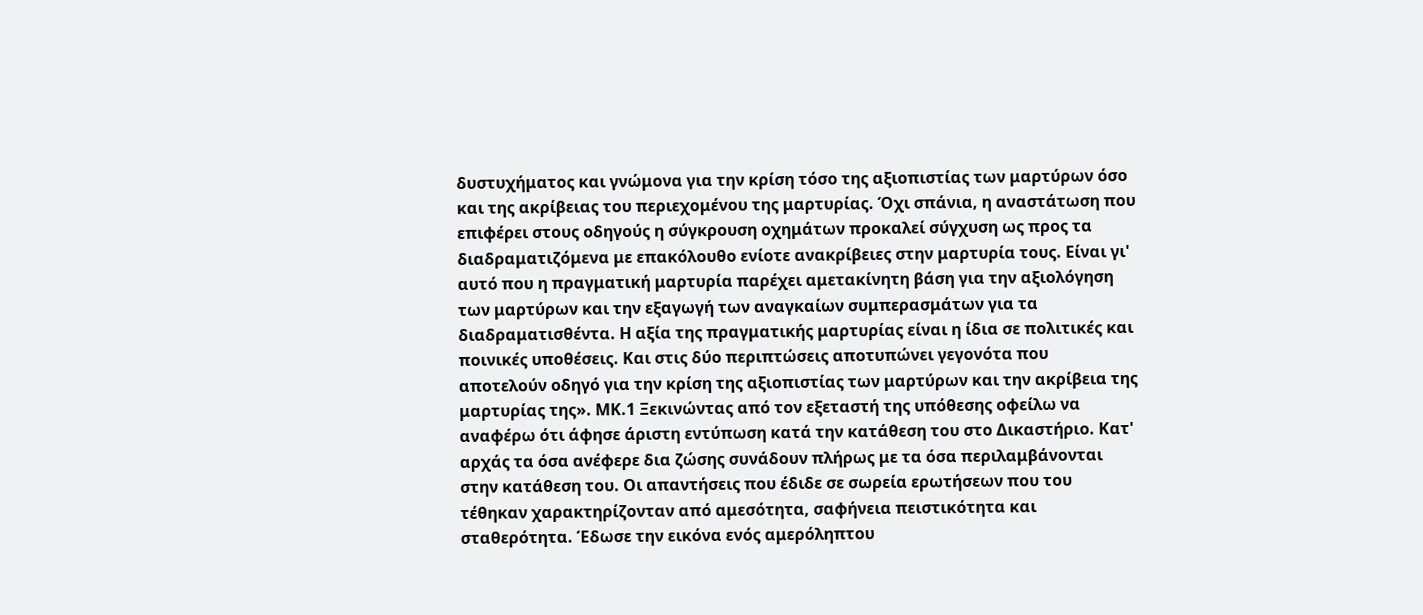δυστυχήματος και γνώμονα για την κρίση τόσο της αξιοπιστίας των μαρτύρων όσο και της ακρίβειας του περιεχομένου της μαρτυρίας. Όχι σπάνια, η αναστάτωση που επιφέρει στους οδηγούς η σύγκρουση οχημάτων προκαλεί σύγχυση ως προς τα διαδραματιζόμενα με επακόλουθο ενίοτε ανακρίβειες στην μαρτυρία τους. Είναι γι' αυτό που η πραγματική μαρτυρία παρέχει αμετακίνητη βάση για την αξιολόγηση των μαρτύρων και την εξαγωγή των αναγκαίων συμπερασμάτων για τα διαδραματισθέντα. Η αξία της πραγματικής μαρτυρίας είναι η ίδια σε πολιτικές και ποινικές υποθέσεις. Και στις δύο περιπτώσεις αποτυπώνει γεγονότα που αποτελούν οδηγό για την κρίση της αξιοπιστίας των μαρτύρων και την ακρίβεια της μαρτυρίας της». ΜΚ.1 Ξεκινώντας από τον εξεταστή της υπόθεσης οφείλω να αναφέρω ότι άφησε άριστη εντύπωση κατά την κατάθεση του στο Δικαστήριο. Κατ' αρχάς τα όσα ανέφερε δια ζώσης συνάδουν πλήρως με τα όσα περιλαμβάνονται στην κατάθεση του. Οι απαντήσεις που έδιδε σε σωρεία ερωτήσεων που του τέθηκαν χαρακτηρίζονταν από αμεσότητα, σαφήνεια πειστικότητα και σταθερότητα. Έδωσε την εικόνα ενός αμερόληπτου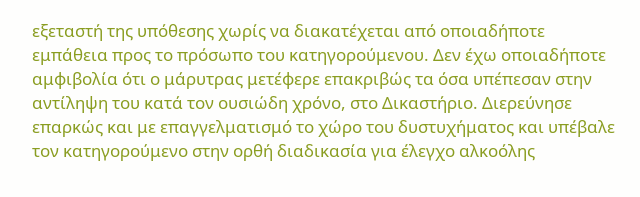εξεταστή της υπόθεσης χωρίς να διακατέχεται από οποιαδήποτε εμπάθεια προς το πρόσωπο του κατηγορούμενου. Δεν έχω οποιαδήποτε αμφιβολία ότι ο μάρυτρας μετέφερε επακριβώς τα όσα υπέπεσαν στην αντίληψη του κατά τον ουσιώδη χρόνο, στο Δικαστήριο. Διερεύνησε επαρκώς και με επαγγελματισμό το χώρο του δυστυχήματος και υπέβαλε τον κατηγορούμενο στην ορθή διαδικασία για έλεγχο αλκοόλης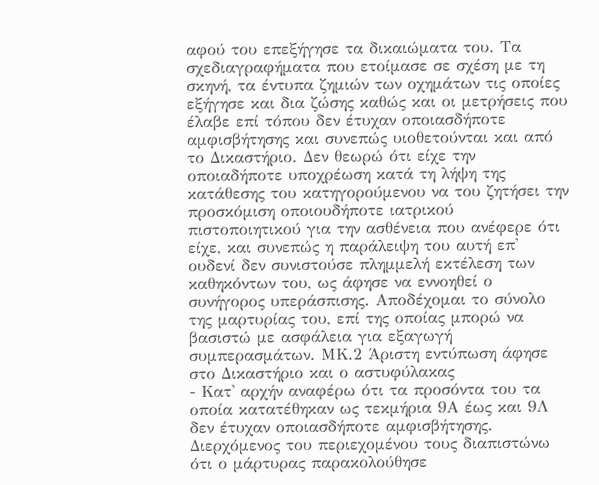αφού του επεξήγησε τα δικαιώματα του. Τα σχεδιαγραφήματα που ετοίμασε σε σχέση με τη σκηνή, τα έντυπα ζημιών των οχημάτων τις οποίες εξήγησε και δια ζώσης καθώς και οι μετρήσεις που έλαβε επί τόπου δεν έτυχαν οποιασδήποτε αμφισβήτησης και συνεπώς υιοθετούνται και από το Δικαστήριο. Δεν θεωρώ ότι είχε την οποιαδήποτε υποχρέωση κατά τη λήψη της κατάθεσης του κατηγορούμενου να του ζητήσει την προσκόμιση οποιουδήποτε ιατρικού πιστοποιητικού για την ασθένεια που ανέφερε ότι είχε, και συνεπώς η παράλειψη του αυτή επ' ουδενί δεν συνιστούσε πλημμελή εκτέλεση των καθηκόντων του, ως άφησε να εννοηθεί ο συνήγορος υπεράσπισης. Αποδέχομαι το σύνολο της μαρτυρίας του, επί της οποίας μπορώ να βασιστώ με ασφάλεια για εξαγωγή συμπερασμάτων. ΜΚ.2 Άριστη εντύπωση άφησε στο Δικαστήριο και ο αστυφύλακας
- Κατ' αρχήν αναφέρω ότι τα προσόντα του τα οποία κατατέθηκαν ως τεκμήρια 9Α έως και 9Λ δεν έτυχαν οποιασδήποτε αμφισβήτησης. Διερχόμενος του περιεχομένου τους διαπιστώνω ότι ο μάρτυρας παρακολούθησε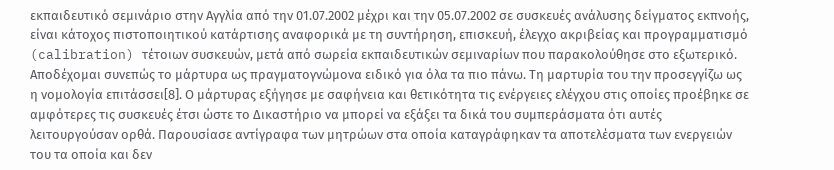εκπαιδευτικό σεμινάριο στην Αγγλία από την 01.07.2002 μέχρι και την 05.07.2002 σε συσκευές ανάλυσης δείγματος εκπνοής, είναι κάτοχος πιστοποιητικού κατάρτισης αναφορικά με τη συντήρηση, επισκευή, έλεγχο ακριβείας και προγραμματισμό (calibration) τέτοιων συσκευών, μετά από σωρεία εκπαιδευτικών σεμιναρίων που παρακολούθησε στο εξωτερικό. Αποδέχομαι συνεπώς το μάρτυρα ως πραγματογνώμονα ειδικό για όλα τα πιο πάνω. Τη μαρτυρία του την προσεγγίζω ως η νομολογία επιτάσσει[8]. Ο μάρτυρας εξήγησε με σαφήνεια και θετικότητα τις ενέργειες ελέγχου στις οποίες προέβηκε σε αμφότερες τις συσκευές έτσι ώστε το Δικαστήριο να μπορεί να εξάξει τα δικά του συμπεράσματα ότι αυτές λειτουργούσαν ορθά. Παρουσίασε αντίγραφα των μητρώων στα οποία καταγράφηκαν τα αποτελέσματα των ενεργειών του τα οποία και δεν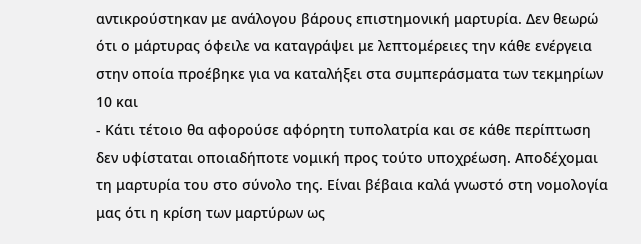αντικρούστηκαν με ανάλογου βάρους επιστημονική μαρτυρία. Δεν θεωρώ ότι ο μάρτυρας όφειλε να καταγράψει με λεπτομέρειες την κάθε ενέργεια στην οποία προέβηκε για να καταλήξει στα συμπεράσματα των τεκμηρίων 10 και
- Κάτι τέτοιο θα αφορούσε αφόρητη τυπολατρία και σε κάθε περίπτωση δεν υφίσταται οποιαδήποτε νομική προς τούτο υποχρέωση. Αποδέχομαι τη μαρτυρία του στο σύνολο της. Είναι βέβαια καλά γνωστό στη νομολογία μας ότι η κρίση των μαρτύρων ως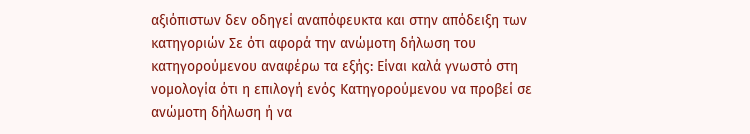αξιόπιστων δεν οδηγεί αναπόφευκτα και στην απόδειξη των κατηγοριών Σε ότι αφορά την ανώμοτη δήλωση του κατηγορούμενου αναφέρω τα εξής: Είναι καλά γνωστό στη νομολογία ότι η επιλογή ενός Κατηγορούμενου να προβεί σε ανώμοτη δήλωση ή να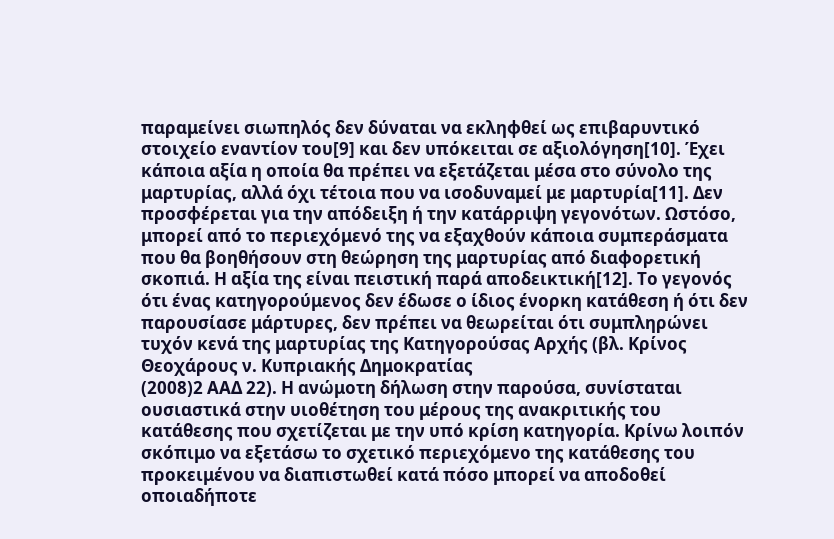παραμείνει σιωπηλός δεν δύναται να εκληφθεί ως επιβαρυντικό στοιχείο εναντίον του[9] και δεν υπόκειται σε αξιολόγηση[10]. Έχει κάποια αξία η οποία θα πρέπει να εξετάζεται μέσα στο σύνολο της μαρτυρίας, αλλά όχι τέτοια που να ισοδυναμεί με μαρτυρία[11]. Δεν προσφέρεται για την απόδειξη ή την κατάρριψη γεγονότων. Ωστόσο, μπορεί από το περιεχόμενό της να εξαχθούν κάποια συμπεράσματα που θα βοηθήσουν στη θεώρηση της μαρτυρίας από διαφορετική σκοπιά. Η αξία της είναι πειστική παρά αποδεικτική[12]. Το γεγονός ότι ένας κατηγορούμενος δεν έδωσε ο ίδιος ένορκη κατάθεση ή ότι δεν παρουσίασε μάρτυρες, δεν πρέπει να θεωρείται ότι συμπληρώνει τυχόν κενά της μαρτυρίας της Κατηγορούσας Αρχής (βλ. Κρίνος Θεοχάρους ν. Κυπριακής Δημοκρατίας
(2008)2 ΑΑΔ 22). Η ανώμοτη δήλωση στην παρούσα, συνίσταται ουσιαστικά στην υιοθέτηση του μέρους της ανακριτικής του κατάθεσης που σχετίζεται με την υπό κρίση κατηγορία. Κρίνω λοιπόν σκόπιμο να εξετάσω το σχετικό περιεχόμενο της κατάθεσης του προκειμένου να διαπιστωθεί κατά πόσο μπορεί να αποδοθεί οποιαδήποτε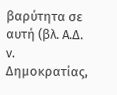βαρύτητα σε αυτή (βλ. Α.Δ. ν. Δημοκρατίας,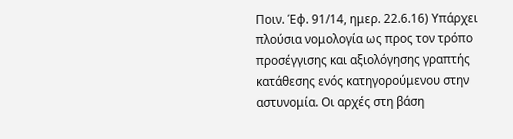Ποιν. Έφ. 91/14, ημερ. 22.6.16) Υπάρχει πλούσια νομολογία ως προς τον τρόπο προσέγγισης και αξιολόγησης γραπτής κατάθεσης ενός κατηγορούμενου στην αστυνομία. Οι αρχές στη βάση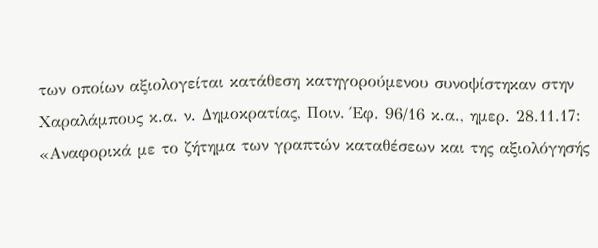των οποίων αξιολογείται κατάθεση κατηγορούμενου συνοψίστηκαν στην Χαραλάμπους κ.α. ν. Δημοκρατίας, Ποιν. Έφ. 96/16 κ.α., ημερ. 28.11.17: «Αναφορικά με το ζήτημα των γραπτών καταθέσεων και της αξιολόγησής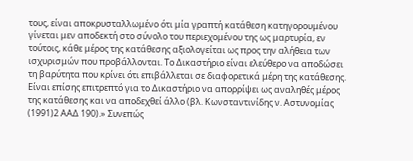τους, είναι αποκρυσταλλωμένο ότι μία γραπτή κατάθεση κατηγορουμένου γίνεται μεν αποδεκτή στο σύνολο του περιεχομένου της ως μαρτυρία, εν τούτοις, κάθε μέρος της κατάθεσης αξιολογείται ως προς την αλήθεια των ισχυρισμών που προβάλλονται. Το Δικαστήριο είναι ελεύθερο να αποδώσει τη βαρύτητα που κρίνει ότι επιβάλλεται σε διαφορετικά μέρη της κατάθεσης. Είναι επίσης επιτρεπτό για το Δικαστήριο να απορρίψει ως αναληθές μέρος της κατάθεσης και να αποδεχθεί άλλο (βλ. Κωνσταντινίδης ν. Αστυνομίας
(1991)2 ΑΑΔ 190).» Συνεπώς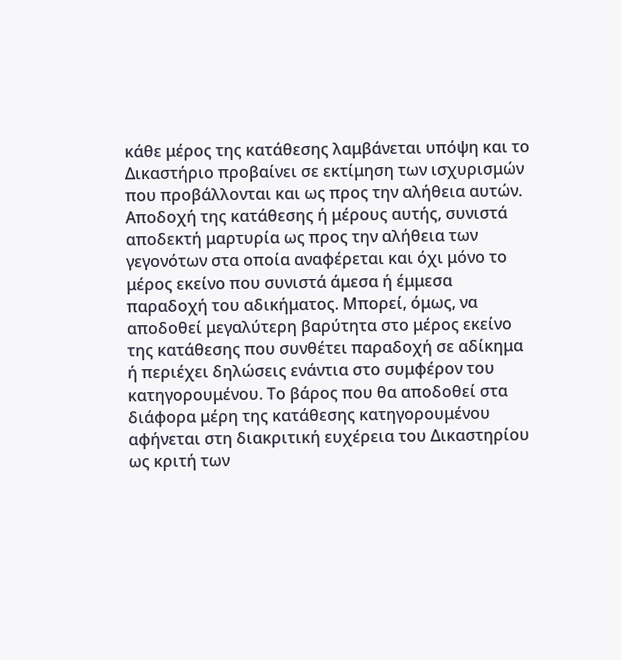κάθε μέρος της κατάθεσης λαμβάνεται υπόψη και το Δικαστήριο προβαίνει σε εκτίμηση των ισχυρισμών που προβάλλονται και ως προς την αλήθεια αυτών. Αποδοχή της κατάθεσης ή μέρους αυτής, συνιστά αποδεκτή μαρτυρία ως προς την αλήθεια των γεγονότων στα οποία αναφέρεται και όχι μόνο το μέρος εκείνο που συνιστά άμεσα ή έμμεσα παραδοχή του αδικήματος. Μπορεί, όμως, να αποδοθεί μεγαλύτερη βαρύτητα στο μέρος εκείνο της κατάθεσης που συνθέτει παραδοχή σε αδίκημα ή περιέχει δηλώσεις ενάντια στο συμφέρον του κατηγορουμένου. Το βάρος που θα αποδοθεί στα διάφορα μέρη της κατάθεσης κατηγορουμένου αφήνεται στη διακριτική ευχέρεια του Δικαστηρίου ως κριτή των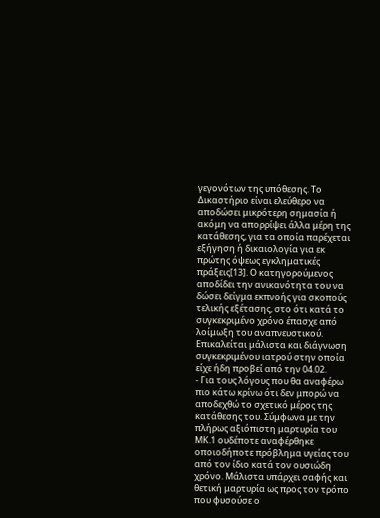γεγονότων της υπόθεσης. Το Δικαστήριο είναι ελεύθερο να αποδώσει μικρότερη σημασία ή ακόμη να απορρίψει άλλα μέρη της κατάθεσης, για τα οποία παρέχεται εξήγηση ή δικαιολογία για εκ πρώτης όψεως εγκληματικές πράξεις[13]. Ο κατηγορούμενος αποδίδει την ανικανότητα του να δώσει δείγμα εκπνοής για σκοπούς τελικής εξέτασης, στο ότι κατά το συγκεκριμένο χρόνο έπασχε από λοίμωξη του αναπνευστικού. Επικαλείται μάλιστα και διάγνωση συγκεκριμένου ιατρού στην οποία είχε ήδη προβεί από την 04.02.
- Για τους λόγους που θα αναφέρω πιο κάτω κρίνω ότι δεν μπορώ να αποδεχθώ το σχετικό μέρος της κατάθεσης του. Σύμφωνα με την πλήρως αξιόπιστη μαρτυρία του ΜΚ.1 ουδέποτε αναφέρθηκε οποιοδήποτε πρόβλημα υγείας του από τον ίδιο κατά τον ουσιώδη χρόνο. Μάλιστα υπάρχει σαφής και θετική μαρτυρία ως προς τον τρόπο που φυσούσε ο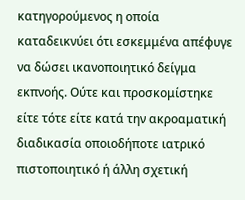κατηγορούμενος η οποία καταδεικνύει ότι εσκεμμένα απέφυγε να δώσει ικανοποιητικό δείγμα εκπνοής. Ούτε και προσκομίστηκε είτε τότε είτε κατά την ακροαματική διαδικασία οποιοδήποτε ιατρικό πιστοποιητικό ή άλλη σχετική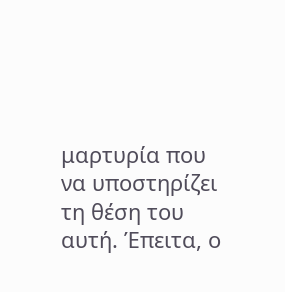μαρτυρία που να υποστηρίζει τη θέση του αυτή. Έπειτα, ο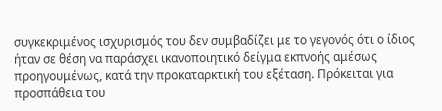συγκεκριμένος ισχυρισμός του δεν συμβαδίζει με το γεγονός ότι ο ίδιος ήταν σε θέση να παράσχει ικανοποιητικό δείγμα εκπνοής αμέσως προηγουμένως, κατά την προκαταρκτική του εξέταση. Πρόκειται για προσπάθεια του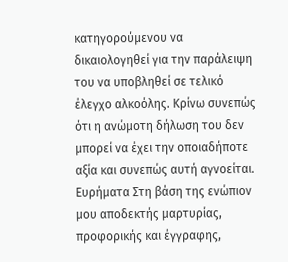κατηγορούμενου να δικαιολογηθεί για την παράλειψη του να υποβληθεί σε τελικό έλεγχο αλκοόλης. Κρίνω συνεπώς ότι η ανώμοτη δήλωση του δεν μπορεί να έχει την οποιαδήποτε αξία και συνεπώς αυτή αγνοείται. Ευρήματα Στη βάση της ενώπιον μου αποδεκτής μαρτυρίας, προφορικής και έγγραφης,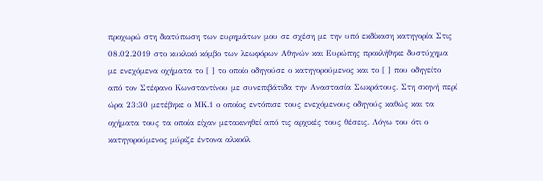προχωρώ στη διατύπωση των ευρημάτων μου σε σχέση με την υπό εκδίκαση κατηγορία Στις 08.02.2019 στο κυκλικό κόμβο των λεωφόρων Αθηνών και Ευρώπης προκλήθηκε δυστύχημα με ενεχόμενα οχήματα το [ ] το οποίο οδηγούσε ο κατηγορούμενος και το [ ] που οδηγείτο από τον Στέφανο Κωνσταντίνου με συνεπιβάτιδα την Αναστασία Σωκράτους. Στη σκηνή περί ώρα 23:30 μετέβηκε ο ΜΚ.1 ο οποίος εντόπισε τους ενεχόμενους οδηγούς καθώς και τα οχήματα τους τα οποία είχαν μετακινηθεί από τις αρχικές τους θέσεις. Λόγω του ότι ο κατηγορούμενος μύριζε έντονα αλκοόλ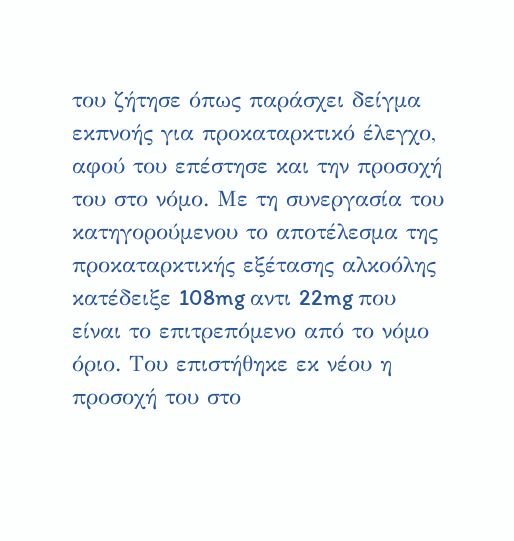του ζήτησε όπως παράσχει δείγμα εκπνοής για προκαταρκτικό έλεγχο, αφού του επέστησε και την προσοχή του στο νόμο. Με τη συνεργασία του κατηγορούμενου το αποτέλεσμα της προκαταρκτικής εξέτασης αλκοόλης κατέδειξε 108mg αντι 22mg που είναι το επιτρεπόμενο από το νόμο όριο. Του επιστήθηκε εκ νέου η προσοχή του στο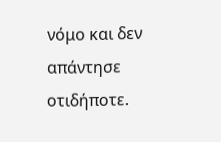νόμο και δεν απάντησε οτιδήποτε.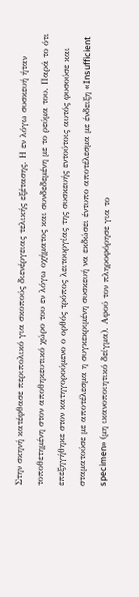Στην σκηνή κατέφθασε περιπολικό για σκοπούς διενέργειας τελικής εξέτασης. Η εν λόγω συσκευή ήταν τοποθετημένη στον αποθηκευτικό χώρο του εν λόγω οχήματος και συνδεδεμένη με το ρεύμα του. Παρά το ότι επεξηγήθηκε στον κατηγορούμενο ο ορθός τρόπος λειτουργίας της συσκευής εντούτοις αυτός φυσούσε και σταματούσε με αποτέλεσμα η συγκεκριμένη συσκευή να εκδώσει έντυπο αποτέλεσμα με ένδειξη «Insufficient specimen» (μη ικανοποιητικό δείγμα). Αφού τον πληροφόρησε για το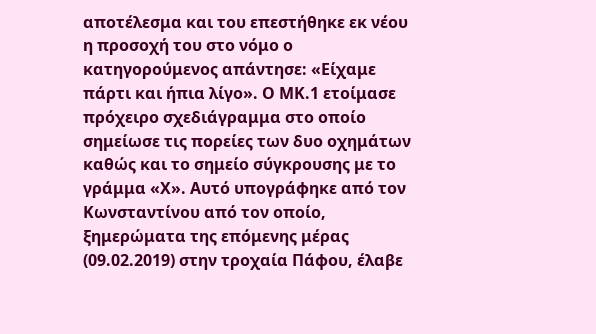αποτέλεσμα και του επεστήθηκε εκ νέου η προσοχή του στο νόμο ο κατηγορούμενος απάντησε: «Είχαμε πάρτι και ήπια λίγο». Ο ΜΚ.1 ετοίμασε πρόχειρο σχεδιάγραμμα στο οποίο σημείωσε τις πορείες των δυο οχημάτων καθώς και το σημείο σύγκρουσης με το γράμμα «Χ». Αυτό υπογράφηκε από τον Κωνσταντίνου από τον οποίο, ξημερώματα της επόμενης μέρας (09.02.2019) στην τροχαία Πάφου, έλαβε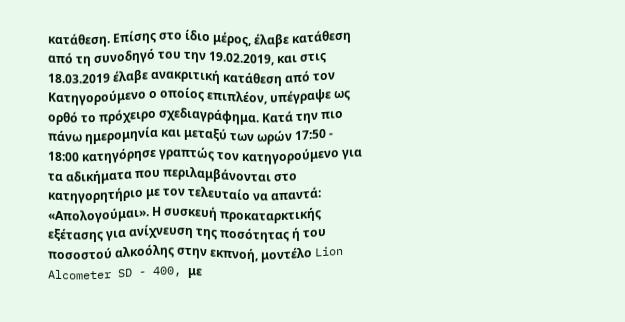κατάθεση. Επίσης στο ίδιο μέρος, έλαβε κατάθεση από τη συνοδηγό του την 19.02.2019, και στις 18.03.2019 έλαβε ανακριτική κατάθεση από τον Κατηγορούμενο ο οποίος επιπλέον, υπέγραψε ως ορθό το πρόχειρο σχεδιαγράφημα. Κατά την πιο πάνω ημερομηνία και μεταξύ των ωρών 17:50 - 18:00 κατηγόρησε γραπτώς τον κατηγορούμενο για τα αδικήματα που περιλαμβάνονται στο κατηγορητήριο με τον τελευταίο να απαντά: «Απολογούμαι». Η συσκευή προκαταρκτικής εξέτασης για ανίχνευση της ποσότητας ή του ποσοστού αλκοόλης στην εκπνοή, μοντέλο Lion Alcometer SD - 400, με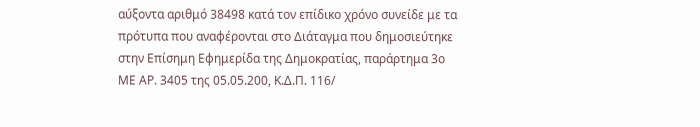αύξοντα αριθμό 38498 κατά τον επίδικο χρόνο συνείδε με τα πρότυπα που αναφέρονται στο Διάταγμα που δημοσιεύτηκε στην Επίσημη Εφημερίδα της Δημοκρατίας, παράρτημα 3ο ΜΕ ΑΡ. 3405 της 05.05.200, Κ.Δ.Π. 116/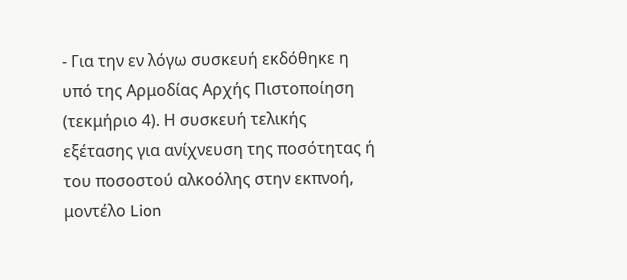- Για την εν λόγω συσκευή εκδόθηκε η υπό της Αρμοδίας Αρχής Πιστοποίηση (τεκμήριο 4). Η συσκευή τελικής εξέτασης για ανίχνευση της ποσότητας ή του ποσοστού αλκοόλης στην εκπνοή, μοντέλο Lion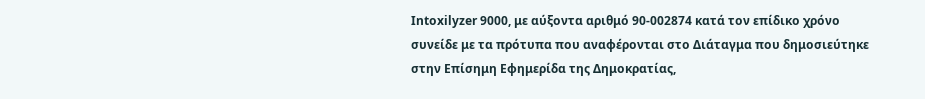Intoxilyzer 9000, με αύξοντα αριθμό 90-002874 κατά τον επίδικο χρόνο συνείδε με τα πρότυπα που αναφέρονται στο Διάταγμα που δημοσιεύτηκε στην Επίσημη Εφημερίδα της Δημοκρατίας,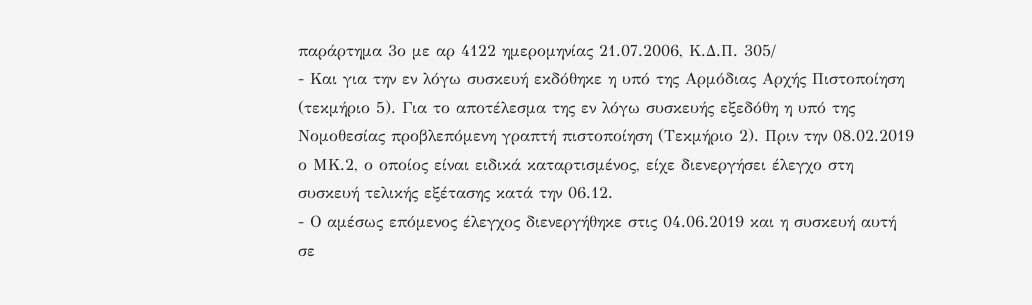παράρτημα 3ο με αρ 4122 ημερομηνίας 21.07.2006, Κ.Δ.Π. 305/
- Και για την εν λόγω συσκευή εκδόθηκε η υπό της Αρμόδιας Αρχής Πιστοποίηση (τεκμήριο 5). Για το αποτέλεσμα της εν λόγω συσκευής εξεδόθη η υπό της Νομοθεσίας προβλεπόμενη γραπτή πιστοποίηση (Τεκμήριο 2). Πριν την 08.02.2019 ο ΜΚ.2, ο οποίος είναι ειδικά καταρτισμένος, είχε διενεργήσει έλεγχο στη συσκευή τελικής εξέτασης κατά την 06.12.
- Ο αμέσως επόμενος έλεγχος διενεργήθηκε στις 04.06.2019 και η συσκευή αυτή σε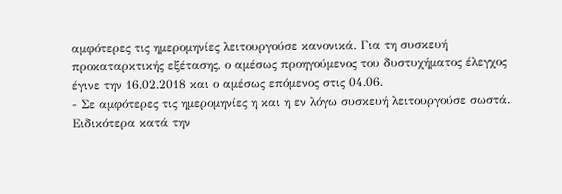αμφότερες τις ημερομηνίες λειτουργούσε κανονικά. Για τη συσκευή προκαταρκτικής εξέτασης, ο αμέσως προηγούμενος του δυστυχήματος έλεγχος έγινε την 16.02.2018 και ο αμέσως επόμενος στις 04.06.
- Σε αμφότερες τις ημερομηνίες η και η εν λόγω συσκευή λειτουργούσε σωστά. Ειδικότερα κατά την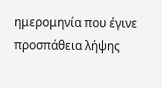ημερομηνία που έγινε προσπάθεια λήψης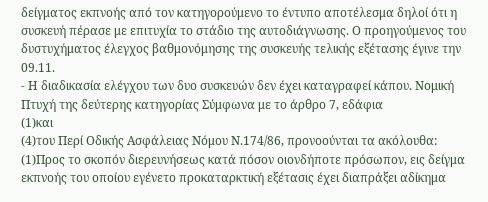δείγματος εκπνοής από τον κατηγορούμενο το έντυπο αποτέλεσμα δηλοί ότι η συσκευή πέρασε με επιτυχία το στάδιο της αυτοδιάγνωσης. Ο προηγούμενος του δυστυχήματος έλεγχος βαθμονόμησης της συσκευής τελικής εξέτασης έγινε την 09.11.
- Η διαδικασία ελέγχου των δυο συσκευών δεν έχει καταγραφεί κάπου. Νομική Πτυχή της δεύτερης κατηγορίας Σύμφωνα με το άρθρο 7, εδάφια
(1)και
(4)του Περί Οδικής Ασφάλειας Νόμου Ν.174/86, προνοούνται τα ακόλουθα:
(1)Προς το σκοπόν διερευνήσεως κατά πόσον οιονδήποτε πρόσωπον, εις δείγμα εκπνοής του οποίου εγένετο προκαταρκτική εξέτασις έχει διαπράξει αδίκημα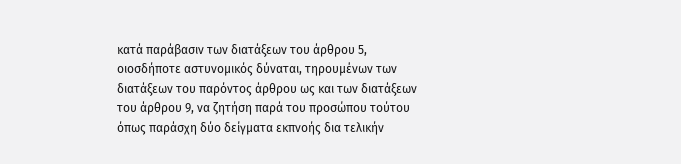κατά παράβασιν των διατάξεων του άρθρου 5, οιοσδήποτε αστυνομικός δύναται, τηρουμένων των διατάξεων του παρόντος άρθρου ως και των διατάξεων του άρθρου 9, να ζητήση παρά του προσώπου τούτου όπως παράσχη δύο δείγματα εκπνοής δια τελικήν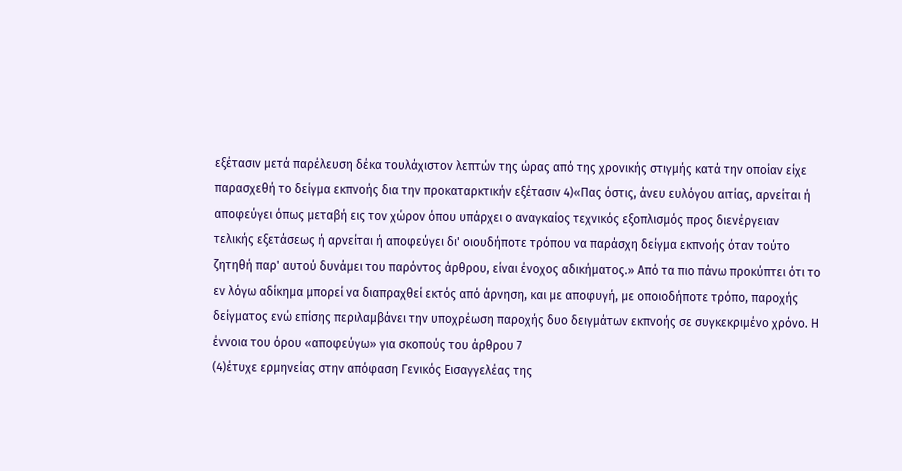εξέτασιν μετά παρέλευση δέκα τουλάχιστον λεπτών της ώρας από της χρονικής στιγμής κατά την οποίαν είχε παρασχεθή το δείγμα εκπνοής δια την προκαταρκτικήν εξέτασιν 4)«Πας όστις, άνευ ευλόγου αιτίας, αρνείται ή αποφεύγει όπως μεταβή εις τον χώρον όπου υπάρχει ο αναγκαίος τεχνικός εξοπλισμός προς διενέργειαν τελικής εξετάσεως ή αρνείται ή αποφεύγει δι' οιουδήποτε τρόπου να παράσχη δείγμα εκπνοής όταν τούτο ζητηθή παρ' αυτού δυνάμει του παρόντος άρθρου, είναι ένοχος αδικήματος.» Από τα πιο πάνω προκύπτει ότι το εν λόγω αδίκημα μπορεί να διαπραχθεί εκτός από άρνηση, και με αποφυγή, με οποιοδήποτε τρόπο, παροχής δείγματος ενώ επίσης περιλαμβάνει την υποχρέωση παροχής δυο δειγμάτων εκπνοής σε συγκεκριμένο χρόνο. Η έννοια του όρου «αποφεύγω» για σκοπούς του άρθρου 7
(4)έτυχε ερμηνείας στην απόφαση Γενικός Εισαγγελέας της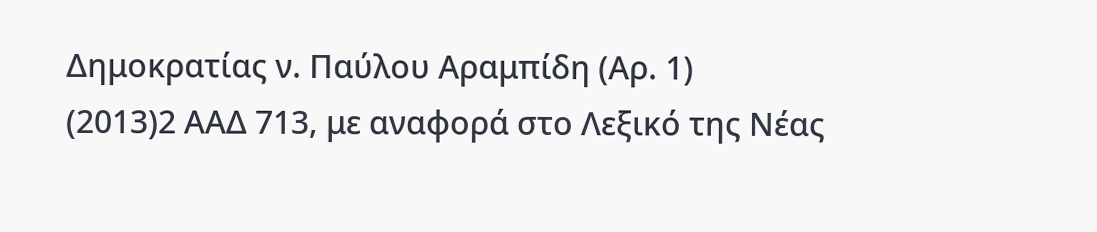Δημοκρατίας ν. Παύλου Αραμπίδη (Αρ. 1)
(2013)2 ΑΑΔ 713, με αναφορά στο Λεξικό της Νέας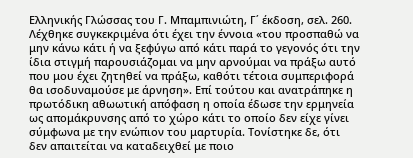Ελληνικής Γλώσσας του Γ. Μπαμπινιώτη, Γ΄ έκδοση, σελ. 260. Λέχθηκε συγκεκριμένα ότι έχει την έννοια «του προσπαθώ να μην κάνω κάτι ή να ξεφύγω από κάτι παρά το γεγονός ότι την ίδια στιγμή παρουσιάζομαι να μην αρνούμαι να πράξω αυτό που μου έχει ζητηθεί να πράξω, καθότι τέτοια συμπεριφορά θα ισοδυναμούσε με άρνηση». Επί τούτου και ανατράπηκε η πρωτόδικη αθωωτική απόφαση η οποία έδωσε την ερμηνεία ως απομάκρυνσης από το χώρο κάτι το οποίο δεν είχε γίνει σύμφωνα με την ενώπιον του μαρτυρία. Τονίστηκε δε, ότι δεν απαιτείται να καταδειχθεί με ποιο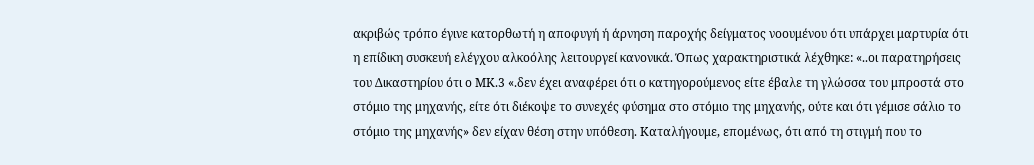ακριβώς τρόπο έγινε κατορθωτή η αποφυγή ή άρνηση παροχής δείγματος νοουμένου ότι υπάρχει μαρτυρία ότι η επίδικη συσκευή ελέγχου αλκοόλης λειτουργεί κανονικά. Όπως χαρακτηριστικά λέχθηκε: «..οι παρατηρήσεις του Δικαστηρίου ότι ο ΜΚ.3 «.δεν έχει αναφέρει ότι ο κατηγορούμενος είτε έβαλε τη γλώσσα του μπροστά στο στόμιο της μηχανής, είτε ότι διέκοψε το συνεχές φύσημα στο στόμιο της μηχανής, ούτε και ότι γέμισε σάλιο το στόμιο της μηχανής» δεν είχαν θέση στην υπόθεση. Καταλήγουμε, επομένως, ότι από τη στιγμή που το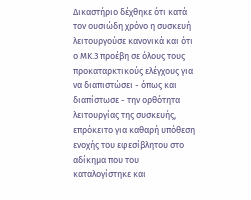Δικαστήριο δέχθηκε ότι κατά τον ουσιώδη χρόνο η συσκευή λειτουργούσε κανονικά και ότι ο ΜΚ.3 προέβη σε όλους τους προκαταρκτικούς ελέγχους για να διαπιστώσει - όπως και διαπίστωσε - την ορθότητα λειτουργίας της συσκευής, επρόκειτο για καθαρή υπόθεση ενοχής του εφεσίβλητου στο αδίκημα που του καταλογίστηκε και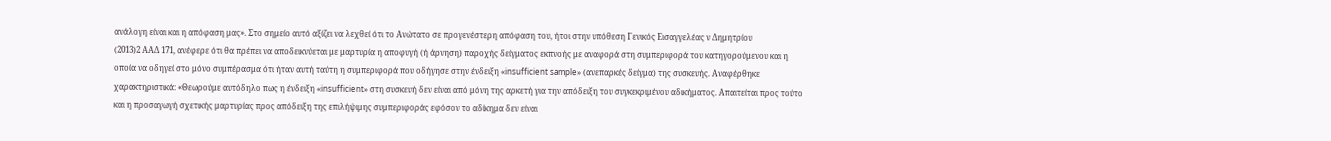ανάλογη είναι και η απόφαση μας». Στο σημείο αυτό αξίζει να λεχθεί ότι το Ανώτατο σε προγενέστερη απόφαση του, ήτοι στην υπόθεση Γενικός Εισαγγελέας ν Δημητρίου
(2013)2 ΑΑΔ 171, ανέφερε ότι θα πρέπει να αποδεικνύεται με μαρτυρία η αποφυγή (ή άρνηση) παροχής δείγματος εκπνοής με αναφορά στη συμπεριφορά του κατηγορούμενου και η οποία να οδηγεί στο μόνο συμπέρασμα ότι ήταν αυτή ταύτη η συμπεριφορά που οδήγησε στην ένδειξη «insufficient sample» (ανεπαρκές δείγμα) της συσκευής. Αναφέρθηκε χαρακτηριστικά: «Θεωρούμε αυτόδηλο πως η ένδειξη «insufficient» στη συσκευή δεν είναι από μόνη της αρκετή για την απόδειξη του συγκεκριμένου αδικήματος. Απαιτείται προς τούτο και η προσαγωγή σχετικής μαρτυρίας προς απόδειξη της επιλήψιμης συμπεριφοράς εφόσον το αδίκημα δεν είναι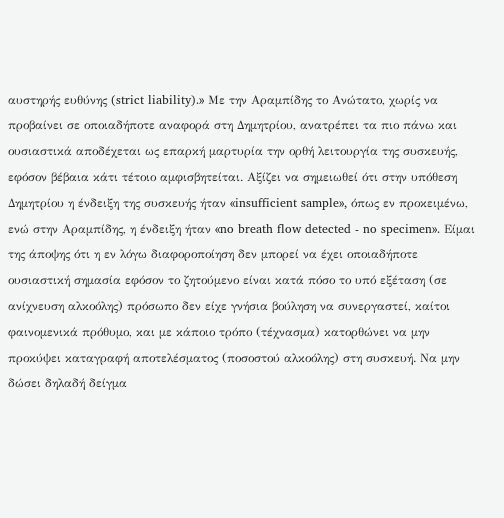αυστηρής ευθύνης (strict liability).» Με την Αραμπίδης το Ανώτατο, χωρίς να προβαίνει σε οποιαδήποτε αναφορά στη Δημητρίου, ανατρέπει τα πιο πάνω και ουσιαστικά αποδέχεται ως επαρκή μαρτυρία την ορθή λειτουργία της συσκευής, εφόσον βέβαια κάτι τέτοιο αμφισβητείται. Αξίζει να σημειωθεί ότι στην υπόθεση Δημητρίου η ένδειξη της συσκευής ήταν «insufficient sample», όπως εν προκειμένω, ενώ στην Αραμπίδης, η ένδειξη ήταν «no breath flow detected - no specimen». Είμαι της άποψης ότι η εν λόγω διαφοροποίηση δεν μπορεί να έχει οποιαδήποτε ουσιαστική σημασία εφόσον το ζητούμενο είναι κατά πόσο το υπό εξέταση (σε ανίχνευση αλκοόλης) πρόσωπο δεν είχε γνήσια βούληση να συνεργαστεί, καίτοι φαινομενικά πρόθυμο, και με κάποιο τρόπο (τέχνασμα) κατορθώνει να μην προκύψει καταγραφή αποτελέσματος (ποσοστού αλκοόλης) στη συσκευή. Να μην δώσει δηλαδή δείγμα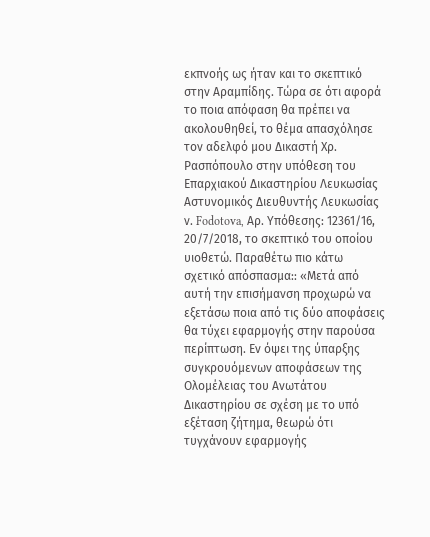εκπνοής ως ήταν και το σκεπτικό στην Αραμπίδης. Τώρα σε ότι αφορά το ποια απόφαση θα πρέπει να ακολουθηθεί, το θέμα απασχόλησε τον αδελφό μου Δικαστή Χρ. Ρασπόπουλο στην υπόθεση του Επαρχιακού Δικαστηρίου Λευκωσίας Αστυνομικός Διευθυντής Λευκωσίας ν. Fodotova, Αρ. Υπόθεσης: 12361/16, 20/7/2018, το σκεπτικό του οποίου υιοθετώ. Παραθέτω πιο κάτω σχετικό απόσπασμα:: «Μετά από αυτή την επισήμανση προχωρώ να εξετάσω ποια από τις δύο αποφάσεις θα τύχει εφαρμογής στην παρούσα περίπτωση. Εν όψει της ύπαρξης συγκρουόμενων αποφάσεων της Ολομέλειας του Ανωτάτου Δικαστηρίου σε σχέση με το υπό εξέταση ζήτημα, θεωρώ ότι τυγχάνουν εφαρμογής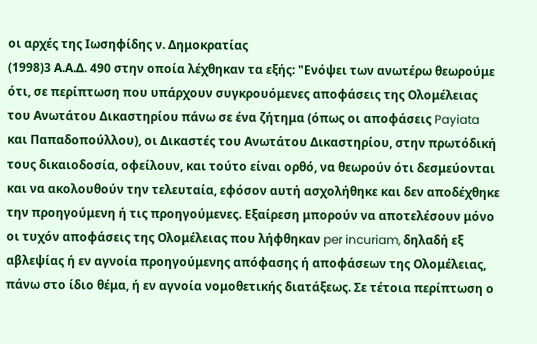οι αρχές της Ιωσηφίδης ν. Δημοκρατίας
(1998)3 Α.Α.Δ. 490 στην οποία λέχθηκαν τα εξής: "Ενόψει των ανωτέρω θεωρούμε ότι, σε περίπτωση που υπάρχουν συγκρουόμενες αποφάσεις της Ολομέλειας του Ανωτάτου Δικαστηρίου πάνω σε ένα ζήτημα (όπως οι αποφάσεις Payiata και Παπαδοπούλλου), οι Δικαστές του Ανωτάτου Δικαστηρίου, στην πρωτόδική τους δικαιοδοσία, οφείλουν, και τούτο είναι ορθό, να θεωρούν ότι δεσμεύονται και να ακολουθούν την τελευταία, εφόσον αυτή ασχολήθηκε και δεν αποδέχθηκε την προηγούμενη ή τις προηγούμενες. Εξαίρεση μπορούν να αποτελέσουν μόνο οι τυχόν αποφάσεις της Ολομέλειας που λήφθηκαν per incuriam, δηλαδή εξ αβλεψίας ή εν αγνοία προηγούμενης απόφασης ή αποφάσεων της Ολομέλειας, πάνω στο ίδιο θέμα, ή εν αγνοία νομοθετικής διατάξεως. Σε τέτοια περίπτωση ο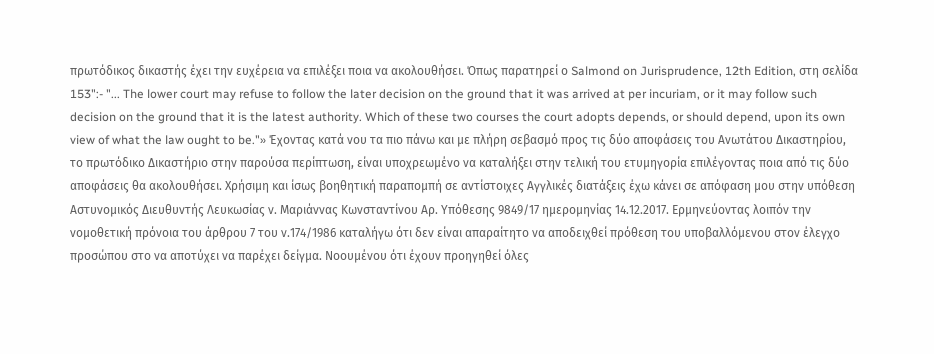πρωτόδικος δικαστής έχει την ευχέρεια να επιλέξει ποια να ακολουθήσει. Όπως παρατηρεί ο Salmond on Jurisprudence, 12th Edition, στη σελίδα 153":- "... The lower court may refuse to follow the later decision on the ground that it was arrived at per incuriam, or it may follow such decision on the ground that it is the latest authority. Which of these two courses the court adopts depends, or should depend, upon its own view of what the law ought to be."» Έχοντας κατά νου τα πιο πάνω και με πλήρη σεβασμό προς τις δύο αποφάσεις του Ανωτάτου Δικαστηρίου, το πρωτόδικο Δικαστήριο στην παρούσα περίπτωση, είναι υποχρεωμένο να καταλήξει στην τελική του ετυμηγορία επιλέγοντας ποια από τις δύο αποφάσεις θα ακολουθήσει. Χρήσιμη και ίσως βοηθητική παραπομπή σε αντίστοιχες Αγγλικές διατάξεις έχω κάνει σε απόφαση μου στην υπόθεση Αστυνομικός Διευθυντής Λευκωσίας ν. Μαριάννας Κωνσταντίνου Αρ. Υπόθεσης 9849/17 ημερομηνίας 14.12.2017. Ερμηνεύοντας λοιπόν την νομοθετική πρόνοια του άρθρου 7 του ν.174/1986 καταλήγω ότι δεν είναι απαραίτητο να αποδειχθεί πρόθεση του υποβαλλόμενου στον έλεγχο προσώπου στο να αποτύχει να παρέχει δείγμα. Νοουμένου ότι έχουν προηγηθεί όλες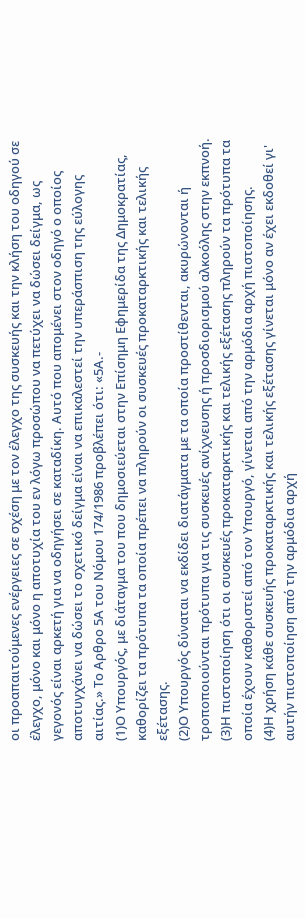οι προαπαιτούμενες ενέργειες σε σχέση με τον έλεγχο της συσκευής και την κλήση του οδηγού σε έλεγχο, μόνο και μόνο η αποτυχία του εν λόγω προσώπου να πετύχει να δώσει δείγμα, ως γεγονός είναι αρκετή για να οδηγήσει σε καταδίκη. Αυτό που απομένει στον οδηγό ο οποίος αποτυγχάνει να δώσει το σχετικό δείγμα είναι να επικαλεστεί την υπεράσπιση της εύλογης αιτίας.» Το Αρθρο 5Α του Νόμου 174/1986 προβλέπει ότι: «5Α.-
(1)Ο Υπουργός, με διάταγμα του που δημοσιεύεται στην Επίσημη Εφημερίδα της Δημοκρατίας, καθορίζει τα πρότυπα τα οποία πρέπει να πληρούν οι συσκευές προκαταρκτικής και τελικής εξέτασης.
(2)Ο Υπουργός δύναται να εκδίδει διατάγματα με τα οποία προστίθενται, ακυρώνονται ή τροποποιούνται πρότυπα για τις συσκευές ανίχνευσης ή προσδιορισμού αλκοόλης στην εκπνοή.
(3)Η πιστοποίηση ότι οι συσκευές προκαταρκτικής και τελικής εξέτασης πληρούν τα πρότυπα τα οποία έχουν καθοριστεί από τον Υπουργό, γίνεται από την αρμόδια αρχή πιστοποίησης.
(4)Η χρήση κάθε συσκευής προκαταρκτικής και τελικής εξέτασης γίνεται μόνο αν έχει εκδοθεί γι' αυτήν πιστοποίηση από την αρμόδια αρχή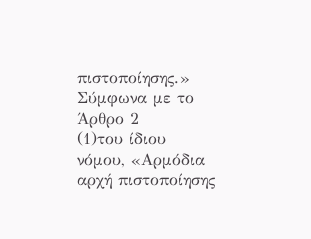πιστοποίησης.» Σύμφωνα με το Άρθρο 2
(1)του ίδιου νόμου, «Αρμόδια αρχή πιστοποίησης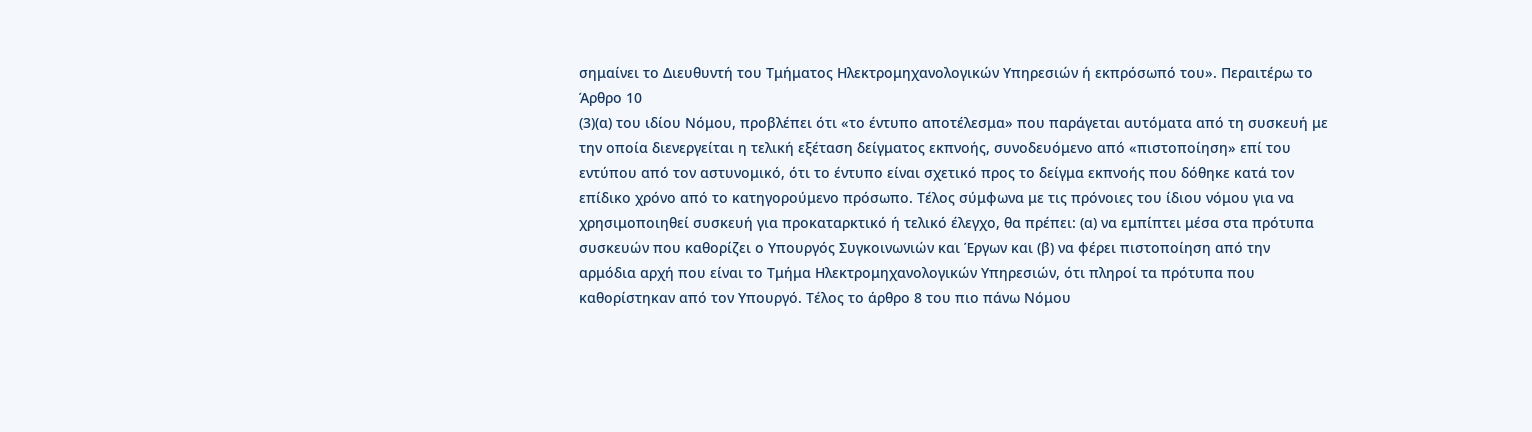σημαίνει το Διευθυντή του Τμήματος Ηλεκτρομηχανολογικών Υπηρεσιών ή εκπρόσωπό του». Περαιτέρω το Άρθρο 10
(3)(α) του ιδίου Νόμου, προβλέπει ότι «το έντυπο αποτέλεσμα» που παράγεται αυτόματα από τη συσκευή με την οποία διενεργείται η τελική εξέταση δείγματος εκπνοής, συνοδευόμενο από «πιστοποίηση» επί του εντύπου από τον αστυνομικό, ότι το έντυπο είναι σχετικό προς το δείγμα εκπνοής που δόθηκε κατά τον επίδικο χρόνο από το κατηγορούμενο πρόσωπο. Τέλος σύμφωνα με τις πρόνοιες του ίδιου νόμου για να χρησιμοποιηθεί συσκευή για προκαταρκτικό ή τελικό έλεγχο, θα πρέπει: (α) να εμπίπτει μέσα στα πρότυπα συσκευών που καθορίζει ο Υπουργός Συγκοινωνιών και Έργων και (β) να φέρει πιστοποίηση από την αρμόδια αρχή που είναι το Τμήμα Ηλεκτρομηχανολογικών Υπηρεσιών, ότι πληροί τα πρότυπα που καθορίστηκαν από τον Υπουργό. Τέλος το άρθρο 8 του πιο πάνω Νόμου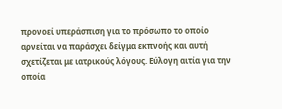προνοεί υπεράσπιση για το πρόσωπο το οποίο αρνείται να παράσχει δείγμα εκπνοής και αυτή σχετίζεται με ιατρικούς λόγους. Εύλογη αιτία για την οποία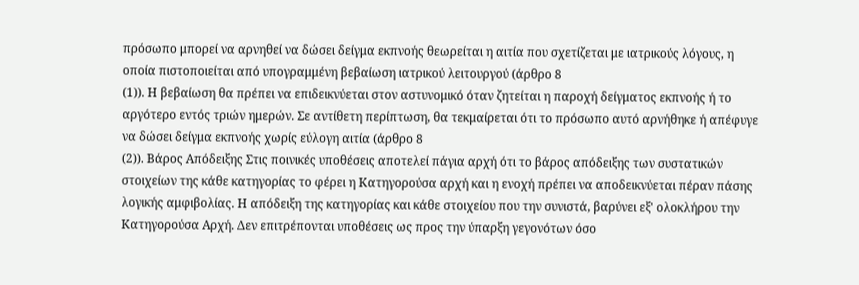πρόσωπο μπορεί να αρνηθεί να δώσει δείγμα εκπνοής θεωρείται η αιτία που σχετίζεται με ιατρικούς λόγους, η οποία πιστοποιείται από υπογραμμένη βεβαίωση ιατρικού λειτουργού (άρθρο 8
(1)). Η βεβαίωση θα πρέπει να επιδεικνύεται στον αστυνομικό όταν ζητείται η παροχή δείγματος εκπνοής ή το αργότερο εντός τριών ημερών. Σε αντίθετη περίπτωση, θα τεκμαίρεται ότι το πρόσωπο αυτό αρνήθηκε ή απέφυγε να δώσει δείγμα εκπνοής χωρίς εύλογη αιτία (άρθρο 8
(2)). Βάρος Απόδειξης Στις ποινικές υποθέσεις αποτελεί πάγια αρχή ότι το βάρος απόδειξης των συστατικών στοιχείων της κάθε κατηγορίας το φέρει η Κατηγορούσα αρχή και η ενοχή πρέπει να αποδεικνύεται πέραν πάσης λογικής αμφιβολίας. Η απόδειξη της κατηγορίας και κάθε στοιχείου που την συνιστά, βαρύνει εξ' ολοκλήρου την Κατηγορούσα Αρχή. Δεν επιτρέπονται υποθέσεις ως προς την ύπαρξη γεγονότων όσο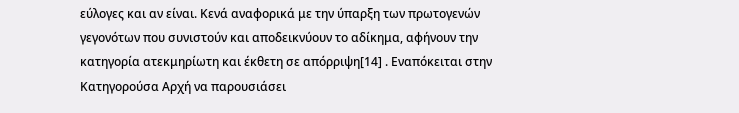εύλογες και αν είναι. Κενά αναφορικά με την ύπαρξη των πρωτογενών γεγονότων που συνιστούν και αποδεικνύουν το αδίκημα, αφήνουν την κατηγορία ατεκμηρίωτη και έκθετη σε απόρριψη[14] . Εναπόκειται στην Κατηγορούσα Αρχή να παρουσιάσει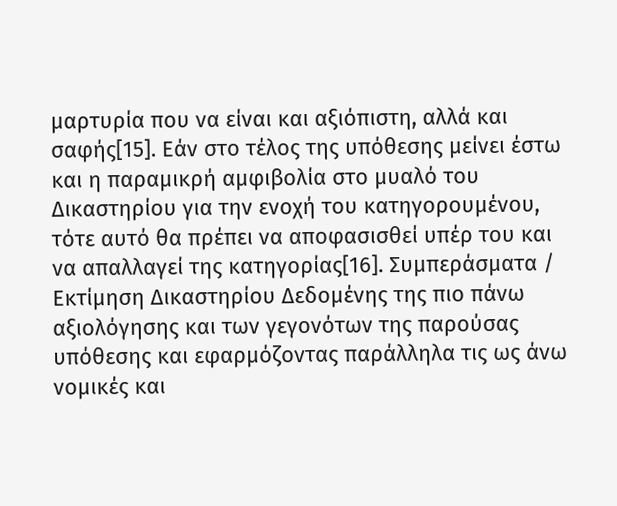μαρτυρία που να είναι και αξιόπιστη, αλλά και σαφής[15]. Εάν στο τέλος της υπόθεσης μείνει έστω και η παραμικρή αμφιβολία στο μυαλό του Δικαστηρίου για την ενοχή του κατηγορουμένου, τότε αυτό θα πρέπει να αποφασισθεί υπέρ του και να απαλλαγεί της κατηγορίας[16]. Συμπεράσματα / Εκτίμηση Δικαστηρίου Δεδομένης της πιο πάνω αξιολόγησης και των γεγονότων της παρούσας υπόθεσης και εφαρμόζοντας παράλληλα τις ως άνω νομικές και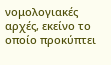νομολογιακές αρχές, εκείνο το οποίο προκύπτει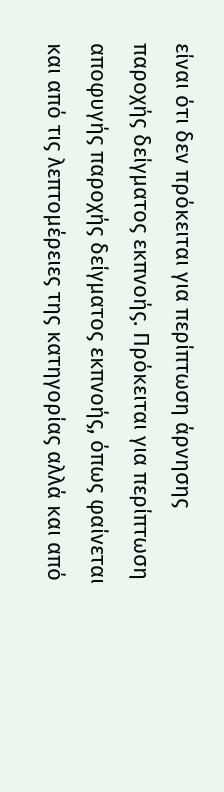είναι ότι δεν πρόκειται για περίπτωση άρνησης παροχής δείγματος εκπνοής. Πρόκειται για περίπτωση αποφυγής παροχής δείγματος εκπνοής, όπως φαίνεται και από τις λεπτομέρειες της κατηγορίας αλλά και από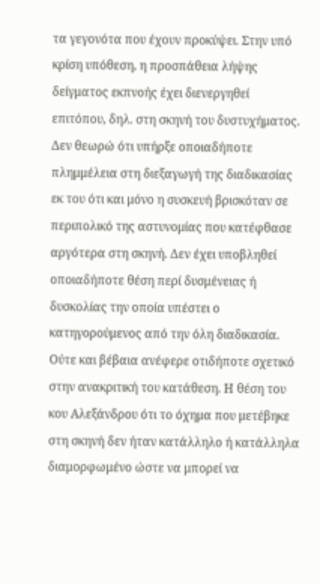τα γεγονότα που έχουν προκύψει. Στην υπό κρίση υπόθεση, η προσπάθεια λήψης δείγματος εκπνοής έχει διενεργηθεί επιτόπου, δηλ. στη σκηνή του δυστυχήματος. Δεν θεωρώ ότι υπήρξε οποιαδήποτε πλημμέλεια στη διεξαγωγή της διαδικασίας εκ του ότι και μόνο η συσκευή βρισκόταν σε περιπολικό της αστυνομίας που κατέφθασε αργότερα στη σκηνή. Δεν έχει υποβληθεί οποιαδήποτε θέση περί δυσμένειας ή δυσκολίας την οποία υπέστει ο κατηγορούμενος από την όλη διαδικασία. Ούτε και βέβαια ανέφερε οτιδήποτε σχετικό στην ανακριτική του κατάθεση. Η θέση του κου Αλεξάνδρου ότι το όχημα που μετέβηκε στη σκηνή δεν ήταν κατάλληλο ή κατάλληλα διαμορφωμένο ώστε να μπορεί να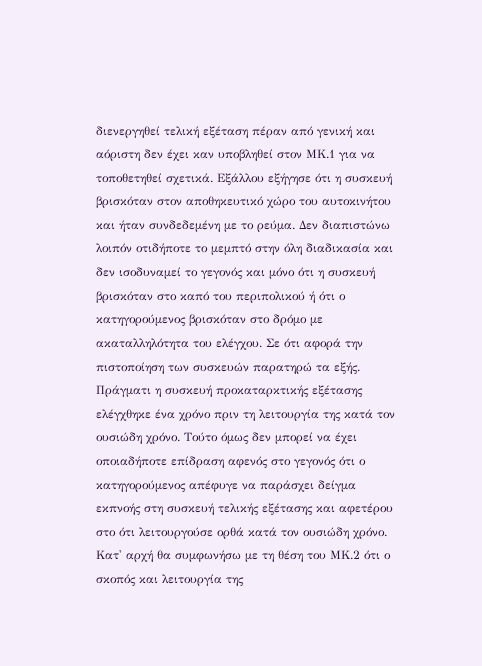διενεργηθεί τελική εξέταση πέραν από γενική και αόριστη δεν έχει καν υποβληθεί στον ΜΚ.1 για να τοποθετηθεί σχετικά. Εξάλλου εξήγησε ότι η συσκευή βρισκόταν στον αποθηκευτικό χώρο του αυτοκινήτου και ήταν συνδεδεμένη με το ρεύμα. Δεν διαπιστώνω λοιπόν οτιδήποτε το μεμπτό στην όλη διαδικασία και δεν ισοδυναμεί το γεγονός και μόνο ότι η συσκευή βρισκόταν στο καπό του περιπολικού ή ότι ο κατηγορούμενος βρισκόταν στο δρόμο με ακαταλληλότητα του ελέγχου. Σε ότι αφορά την πιστοποίηση των συσκευών παρατηρώ τα εξής. Πράγματι η συσκευή προκαταρκτικής εξέτασης ελέγχθηκε ένα χρόνο πριν τη λειτουργία της κατά τον ουσιώδη χρόνο. Τούτο όμως δεν μπορεί να έχει οποιαδήποτε επίδραση αφενός στο γεγονός ότι ο κατηγορούμενος απέφυγε να παράσχει δείγμα εκπνοής στη συσκευή τελικής εξέτασης και αφετέρου στο ότι λειτουργούσε ορθά κατά τον ουσιώδη χρόνο. Κατ' αρχή θα συμφωνήσω με τη θέση του ΜΚ.2 ότι ο σκοπός και λειτουργία της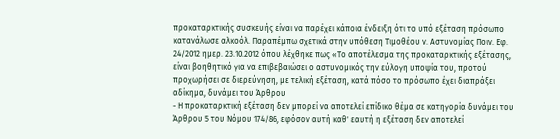προκαταρκτικής συσκευής είναι να παρέχει κάποια ένδειξη ότι το υπό εξέταση πρόσωπο κατανάλωσε αλκοόλ. Παραπέμπω σχετικά στην υπόθεση Τιμοθέου ν. Αστυνομίας Ποιν. Εφ. 24/2012 ημερ. 23.10.2012 όπου λέχθηκε πως «Το αποτέλεσμα της προκαταρκτικής εξέτασης, είναι βοηθητικό για να επιβεβαιώσει ο αστυνομικός την εύλογη υποψία του, προτού προχωρήσει σε διερεύνηση, με τελική εξέταση, κατά πόσο το πρόσωπο έχει διαπράξει αδίκημα, δυνάμει του Άρθρου
- Η προκαταρκτική εξέταση δεν μπορεί να αποτελεί επίδικο θέμα σε κατηγορία δυνάμει του Άρθρου 5 του Νόμου 174/86, εφόσον αυτή καθ' εαυτή η εξέταση δεν αποτελεί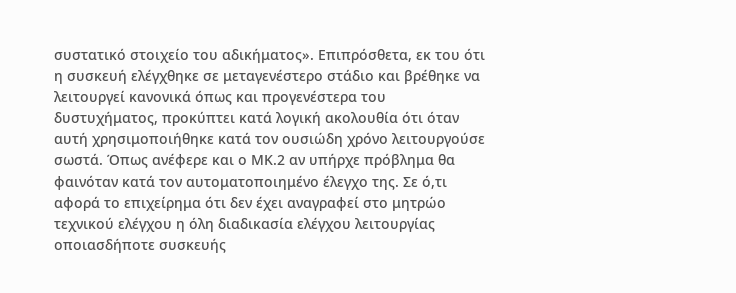συστατικό στοιχείο του αδικήματος». Επιπρόσθετα, εκ του ότι η συσκευή ελέγχθηκε σε μεταγενέστερο στάδιο και βρέθηκε να λειτουργεί κανονικά όπως και προγενέστερα του δυστυχήματος, προκύπτει κατά λογική ακολουθία ότι όταν αυτή χρησιμοποιήθηκε κατά τον ουσιώδη χρόνο λειτουργούσε σωστά. Όπως ανέφερε και ο ΜΚ.2 αν υπήρχε πρόβλημα θα φαινόταν κατά τον αυτοματοποιημένο έλεγχο της. Σε ό,τι αφορά το επιχείρημα ότι δεν έχει αναγραφεί στο μητρώο τεχνικού ελέγχου η όλη διαδικασία ελέγχου λειτουργίας οποιασδήποτε συσκευής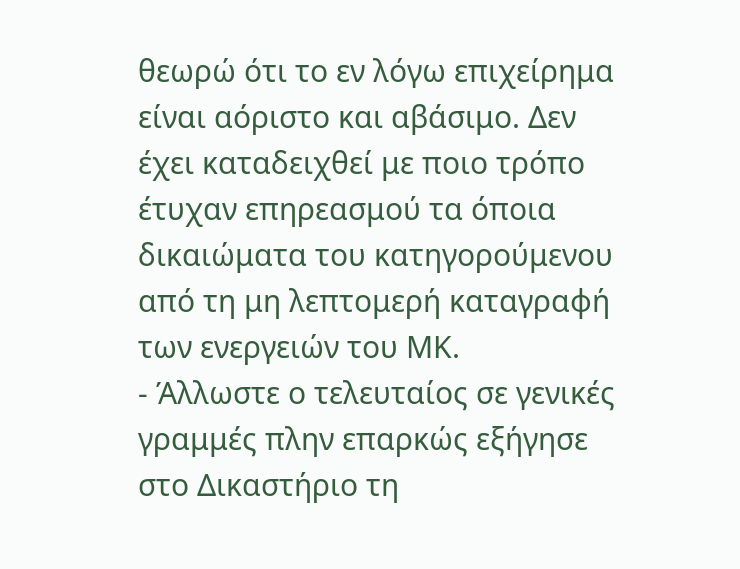θεωρώ ότι το εν λόγω επιχείρημα είναι αόριστο και αβάσιμο. Δεν έχει καταδειχθεί με ποιο τρόπο έτυχαν επηρεασμού τα όποια δικαιώματα του κατηγορούμενου από τη μη λεπτομερή καταγραφή των ενεργειών του ΜΚ.
- Άλλωστε ο τελευταίος σε γενικές γραμμές πλην επαρκώς εξήγησε στο Δικαστήριο τη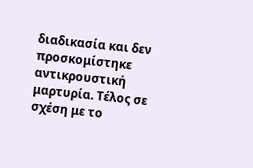διαδικασία και δεν προσκομίστηκε αντικρουστική μαρτυρία. Τέλος σε σχέση με το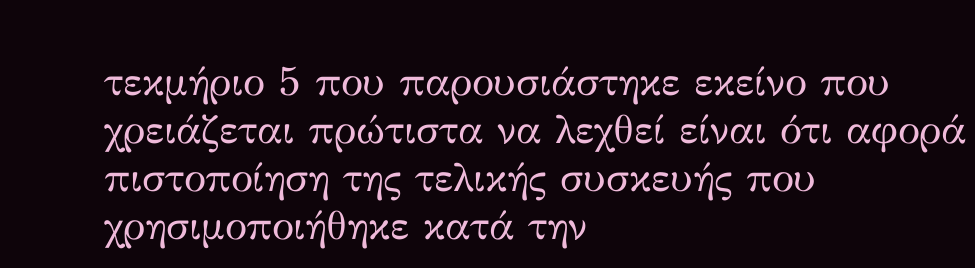τεκμήριο 5 που παρουσιάστηκε εκείνο που χρειάζεται πρώτιστα να λεχθεί είναι ότι αφορά πιστοποίηση της τελικής συσκευής που χρησιμοποιήθηκε κατά την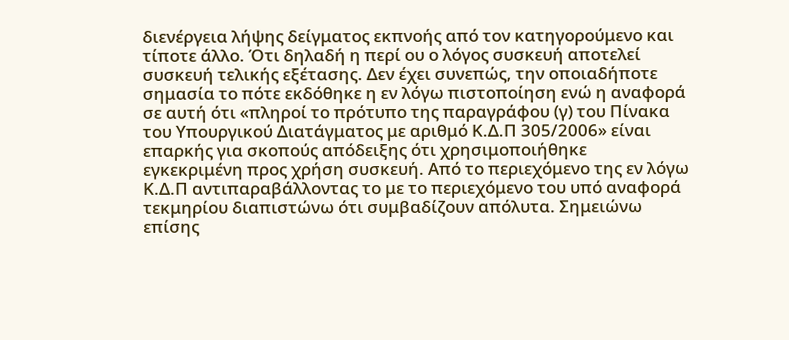διενέργεια λήψης δείγματος εκπνοής από τον κατηγορούμενο και τίποτε άλλο. Ότι δηλαδή η περί ου ο λόγος συσκευή αποτελεί συσκευή τελικής εξέτασης. Δεν έχει συνεπώς, την οποιαδήποτε σημασία το πότε εκδόθηκε η εν λόγω πιστοποίηση ενώ η αναφορά σε αυτή ότι «πληροί το πρότυπο της παραγράφου (γ) του Πίνακα του Υπουργικού Διατάγματος με αριθμό Κ.Δ.Π 305/2006» είναι επαρκής για σκοπούς απόδειξης ότι χρησιμοποιήθηκε εγκεκριμένη προς χρήση συσκευή. Από το περιεχόμενο της εν λόγω Κ.Δ.Π αντιπαραβάλλοντας το με το περιεχόμενο του υπό αναφορά τεκμηρίου διαπιστώνω ότι συμβαδίζουν απόλυτα. Σημειώνω επίσης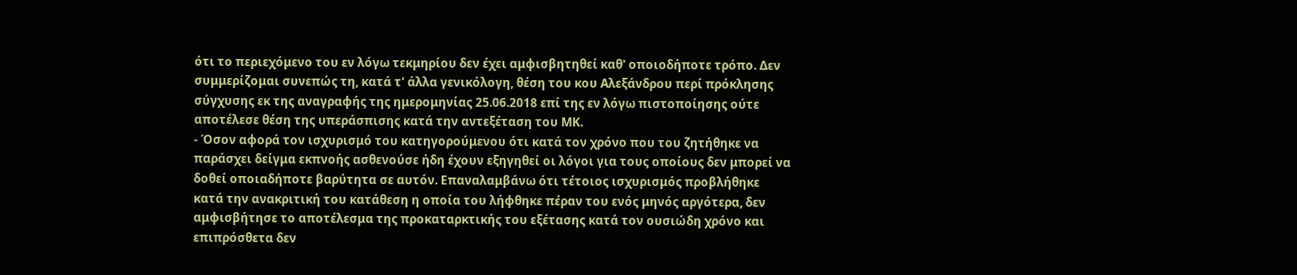ότι το περιεχόμενο του εν λόγω τεκμηρίου δεν έχει αμφισβητηθεί καθ' οποιοδήποτε τρόπο. Δεν συμμερίζομαι συνεπώς τη, κατά τ' άλλα γενικόλογη, θέση του κου Αλεξάνδρου περί πρόκλησης σύγχυσης εκ της αναγραφής της ημερομηνίας 25.06.2018 επί της εν λόγω πιστοποίησης ούτε αποτέλεσε θέση της υπεράσπισης κατά την αντεξέταση του ΜΚ.
- Όσον αφορά τον ισχυρισμό του κατηγορούμενου ότι κατά τον χρόνο που του ζητήθηκε να παράσχει δείγμα εκπνοής ασθενούσε ήδη έχουν εξηγηθεί οι λόγοι για τους οποίους δεν μπορεί να δοθεί οποιαδήποτε βαρύτητα σε αυτόν. Επαναλαμβάνω ότι τέτοιος ισχυρισμός προβλήθηκε κατά την ανακριτική του κατάθεση η οποία του λήφθηκε πέραν του ενός μηνός αργότερα, δεν αμφισβήτησε το αποτέλεσμα της προκαταρκτικής του εξέτασης κατά τον ουσιώδη χρόνο και επιπρόσθετα δεν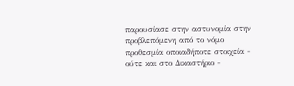παρουσίασε στην αστυνομία στην προβλεπόμενη από το νόμο προθεσμία οποιαδήποτε στοιχεία - ούτε και στο Δικαστήριο -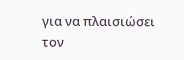για να πλαισιώσει τον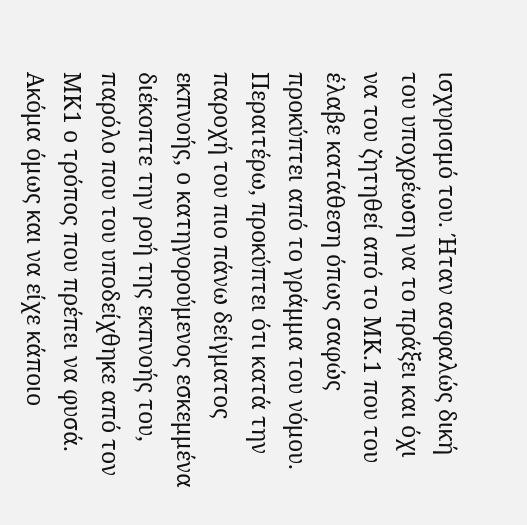ισχυρισμό του. Ήταν ασφαλώς δική του υποχρέωση να το πράξει και όχι να του ζητηθεί από το ΜΚ.1 που του έλαβε κατάθεση όπως σαφώς προκύπτει από το γράμμα του νόμου. Περαιτέρω, προκύπτει ότι κατά την παροχή του πιο πάνω δείγματος εκπνοής, ο κατηγορούμενος εσκεμμένα διέκοπτε την ροή της εκπνοής του, παρόλο που του υποδείχθηκε από τον ΜΚ1 ο τρόπος που πρέπει να φυσά. Ακόμα όμως και να είχε κάποιο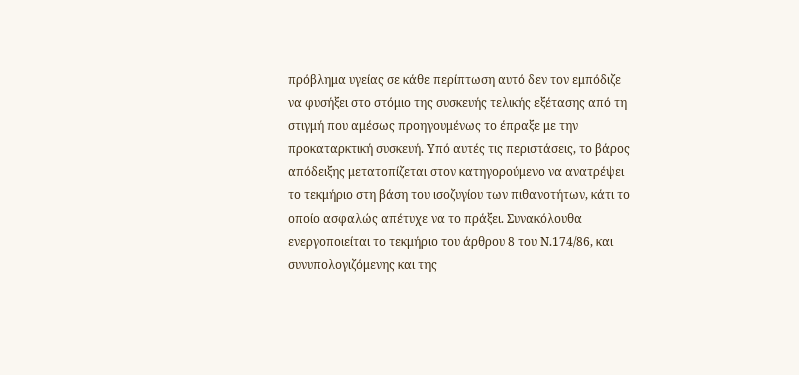πρόβλημα υγείας σε κάθε περίπτωση αυτό δεν τον εμπόδιζε να φυσήξει στο στόμιο της συσκευής τελικής εξέτασης από τη στιγμή που αμέσως προηγουμένως το έπραξε με την προκαταρκτική συσκευή. Υπό αυτές τις περιστάσεις, το βάρος απόδειξης μετατοπίζεται στον κατηγορούμενο να ανατρέψει το τεκμήριο στη βάση του ισοζυγίου των πιθανοτήτων, κάτι το οποίο ασφαλώς απέτυχε να το πράξει. Συνακόλουθα ενεργοποιείται το τεκμήριο του άρθρου 8 του Ν.174/86, και συνυπολογιζόμενης και της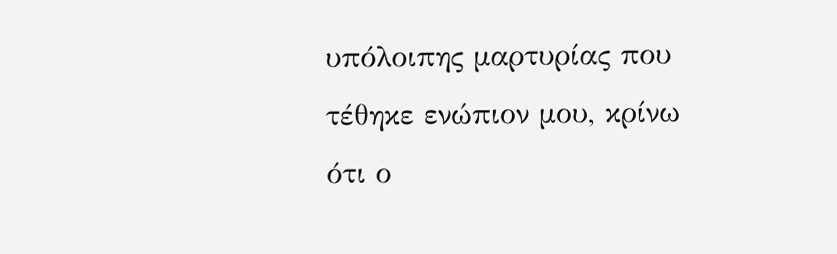υπόλοιπης μαρτυρίας που τέθηκε ενώπιον μου, κρίνω ότι ο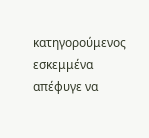κατηγορούμενος εσκεμμένα απέφυγε να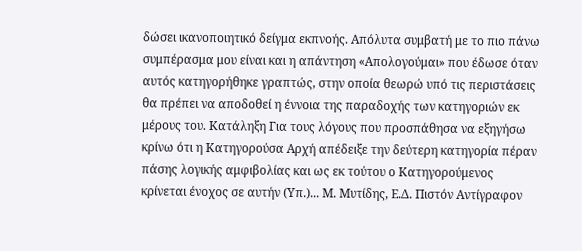δώσει ικανοποιητικό δείγμα εκπνοής. Απόλυτα συμβατή με το πιο πάνω συμπέρασμα μου είναι και η απάντηση «Απολογούμαι» που έδωσε όταν αυτός κατηγορήθηκε γραπτώς, στην οποία θεωρώ υπό τις περιστάσεις θα πρέπει να αποδοθεί η έννοια της παραδοχής των κατηγοριών εκ μέρους του. Κατάληξη Για τους λόγους που προσπάθησα να εξηγήσω κρίνω ότι η Κατηγορούσα Αρχή απέδειξε την δεύτερη κατηγορία πέραν πάσης λογικής αμφιβολίας και ως εκ τούτου ο Κατηγορούμενος κρίνεται ένοχος σε αυτήν (Υπ.)... Μ. Μυτίδης, Ε.Δ. Πιστόν Αντίγραφον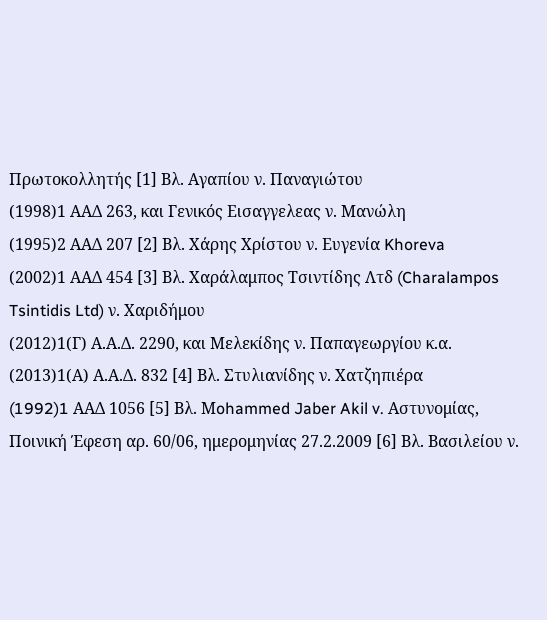Πρωτοκολλητής [1] Βλ. Αγαπίου ν. Παναγιώτου
(1998)1 ΑΑΔ 263, και Γενικός Εισαγγελεας ν. Μανώλη
(1995)2 ΑΑΔ 207 [2] Βλ. Χάρης Χρίστου ν. Ευγενία Khoreva
(2002)1 ΑΑΔ 454 [3] Βλ. Χαράλαμπος Τσιντίδης Λτδ (Charalampos Tsintidis Ltd) ν. Χαριδήμου
(2012)1(Γ) Α.Α.Δ. 2290, και Μελεκίδης ν. Παπαγεωργίου κ.α.
(2013)1(Α) Α.Α.Δ. 832 [4] Βλ. Στυλιανίδης ν. Χατζηπιέρα
(1992)1 AAΔ 1056 [5] Βλ. Μohammed Jaber Akil v. Αστυνομίας, Ποινική Έφεση αρ. 60/06, ημερομηνίας 27.2.2009 [6] Βλ. Βασιλείου ν.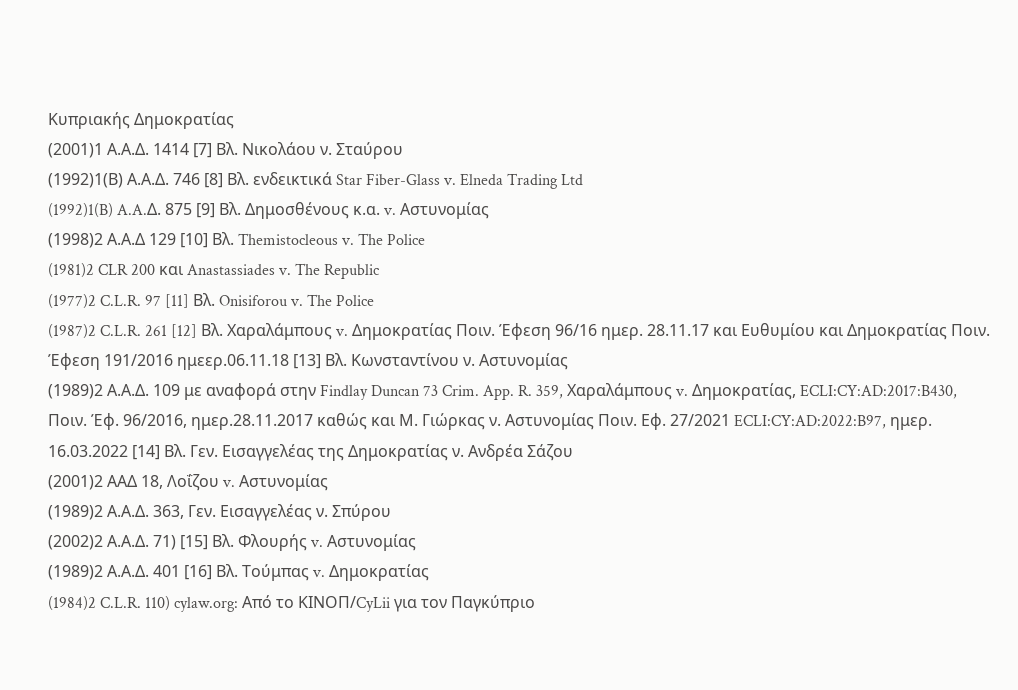Κυπριακής Δημοκρατίας
(2001)1 Α.Α.Δ. 1414 [7] Βλ. Νικολάου ν. Σταύρου
(1992)1(Β) Α.Α.Δ. 746 [8] Βλ. ενδεικτικά Star Fiber-Glass v. Elneda Trading Ltd
(1992)1(B) A.A.Δ. 875 [9] Βλ. Δημοσθένους κ.α. v. Αστυνομίας
(1998)2 Α.Α.Δ 129 [10] Βλ. Themistocleous v. The Police
(1981)2 CLR 200 και Anastassiades v. The Republic
(1977)2 C.L.R. 97 [11] Βλ. Onisiforou v. The Police
(1987)2 C.L.R. 261 [12] Βλ. Χαραλάμπους v. Δημοκρατίας Ποιν. Έφεση 96/16 ημερ. 28.11.17 και Ευθυμίου και Δημοκρατίας Ποιν. Έφεση 191/2016 ημεερ.06.11.18 [13] Βλ. Κωνσταντίνου ν. Αστυνομίας
(1989)2 Α.Α.Δ. 109 με αναφορά στην Findlay Duncan 73 Crim. App. R. 359, Χαραλάμπους v. Δημοκρατίας, ECLI:CY:AD:2017:B430, Ποιν. Έφ. 96/2016, ημερ.28.11.2017 καθώς και Μ. Γιώρκας ν. Αστυνομίας Ποιν. Εφ. 27/2021 ECLI:CY:AD:2022:B97, ημερ. 16.03.2022 [14] Βλ. Γεν. Eισαγγελέας της Δημοκρατίας ν. Aνδρέα Σάζου
(2001)2 ΑΑΔ 18, Λοΐζου v. Αστυνομίας
(1989)2 Α.Α.Δ. 363, Γεν. Εισαγγελέας ν. Σπύρου
(2002)2 Α.Α.Δ. 71) [15] Βλ. Φλουρής v. Αστυνομίας
(1989)2 Α.Α.Δ. 401 [16] Βλ. Τούμπας v. Δημοκρατίας
(1984)2 C.L.R. 110) cylaw.org: Από το ΚΙΝOΠ/CyLii για τον Παγκύπριο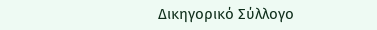Δικηγορικό Σύλλογο